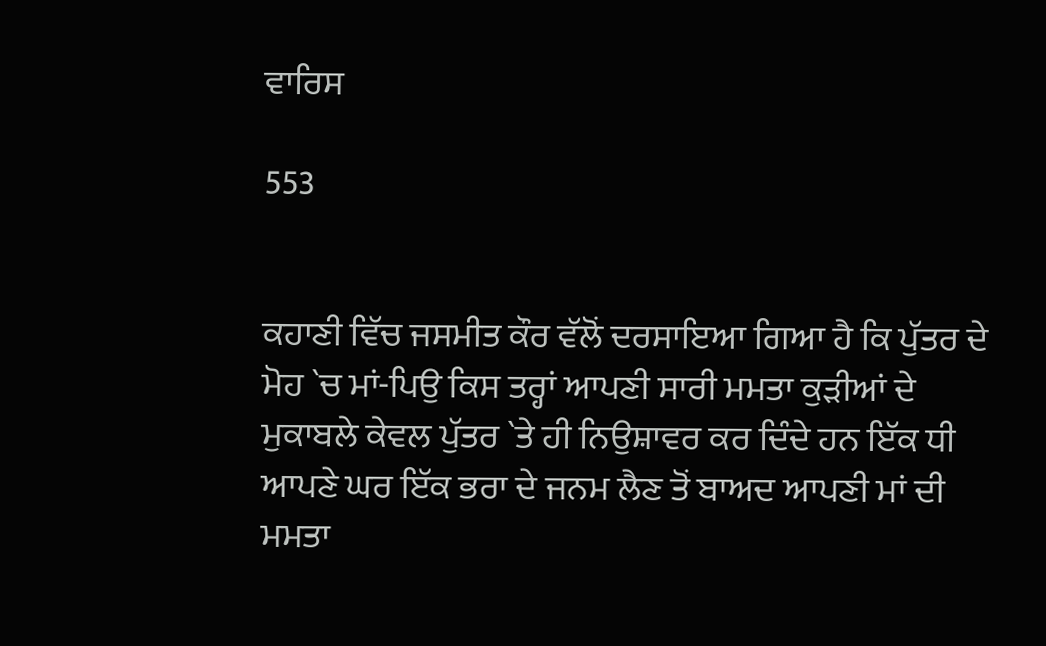ਵਾਰਿਸ

553


ਕਹਾਣੀ ਵਿੱਚ ਜਸਮੀਤ ਕੌਰ ਵੱਲੋਂ ਦਰਸਾਇਆ ਗਿਆ ਹੈ ਕਿ ਪੁੱਤਰ ਦੇ ਮੋਹ `ਚ ਮਾਂ-ਪਿਉ ਕਿਸ ਤਰ੍ਹਾਂ ਆਪਣੀ ਸਾਰੀ ਮਮਤਾ ਕੁੜੀਆਂ ਦੇ ਮੁਕਾਬਲੇ ਕੇਵਲ ਪੁੱਤਰ `ਤੇ ਹੀ ਨਿਉਸ਼ਾਵਰ ਕਰ ਦਿੰਦੇ ਹਨ ਇੱਕ ਧੀ ਆਪਣੇ ਘਰ ਇੱਕ ਭਰਾ ਦੇ ਜਨਮ ਲੈਣ ਤੋਂ ਬਾਅਦ ਆਪਣੀ ਮਾਂ ਦੀ ਮਮਤਾ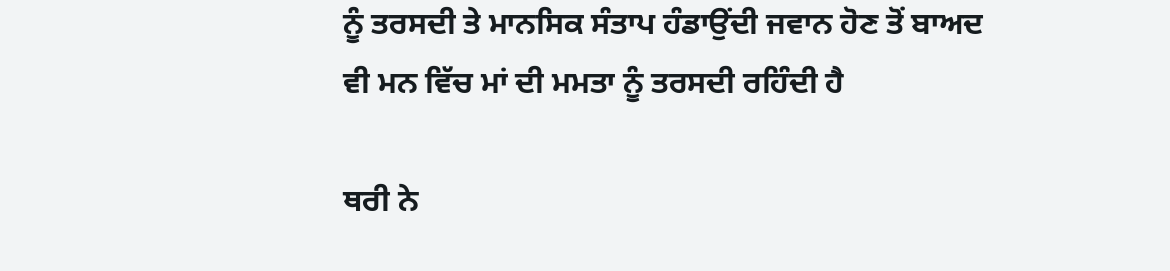ਨੂੰ ਤਰਸਦੀ ਤੇ ਮਾਨਸਿਕ ਸੰਤਾਪ ਹੰਡਾਉਂਦੀ ਜਵਾਨ ਹੋਣ ਤੋਂ ਬਾਅਦ ਵੀ ਮਨ ਵਿੱਚ ਮਾਂ ਦੀ ਮਮਤਾ ਨੂੰ ਤਰਸਦੀ ਰਹਿੰਦੀ ਹੈ

ਥਰੀ ਨੇ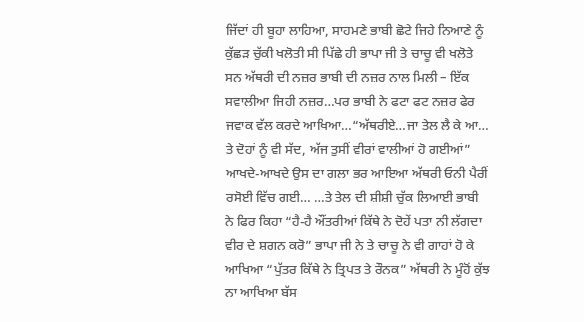ਜਿੱਦਾਂ ਹੀ ਬੂਹਾ ਲਾਹਿਆ, ਸਾਹਮਣੇ ਭਾਬੀ ਛੋਟੇ ਜਿਹੇ ਨਿਆਣੇ ਨੂੰ ਕੁੱਛੜ ਚੁੱਕੀ ਖਲੋਤੀ ਸੀ ਪਿੱਛੇ ਹੀ ਭਾਪਾ ਜੀ ਤੇ ਚਾਚੂ ਵੀ ਖਲੋਤੇ ਸਨ ਅੱਥਰੀ ਦੀ ਨਜ਼ਰ ਭਾਬੀ ਦੀ ਨਜ਼ਰ ਨਾਲ ਮਿਲੀ – ਇੱਕ ਸਵਾਲੀਆ ਜਿਹੀ ਨਜ਼ਰ…ਪਰ ਭਾਬੀ ਨੇ ਫਟਾ ਫਟ ਨਜ਼ਰ ਫੇਰ ਜਵਾਕ ਵੱਲ ਕਰਦੇ ਆਖਿਆ…“ਅੱਥਰੀਏ…ਜਾ ਤੇਲ ਲੈ ਕੇ ਆ… ਤੇ ਦੋਹਾਂ ਨੂੰ ਵੀ ਸੱਦ, ਅੱਜ ਤੁਸੀਂ ਵੀਰਾਂ ਵਾਲੀਆਂ ਹੋ ਗਈਆਂ” ਆਖਦੇ-ਆਖਦੇ ਉਸ ਦਾ ਗਲਾ ਭਰ ਆਇਆ ਅੱਥਰੀ ਓਨੀ ਪੈਰੀਂ ਰਸੋਈ ਵਿੱਚ ਗਈ… …ਤੇ ਤੇਲ ਦੀ ਸ਼ੀਸ਼ੀ ਚੁੱਕ ਲਿਆਈ ਭਾਬੀ ਨੇ ਫਿਰ ਕਿਹਾ “ਹੈ-ਹੈ ਔਂਤਰੀਆਂ ਕਿੱਥੇ ਨੇ ਦੋਹੇਂ ਪਤਾ ਨੀ ਲੱਗਦਾ ਵੀਰ ਦੇ ਸ਼ਗਨ ਕਰੋ” ਭਾਪਾ ਜੀ ਨੇ ਤੇ ਚਾਚੂ ਨੇ ਵੀ ਗਾਹਾਂ ਹੋ ਕੇ ਆਖਿਆ “ਪੁੱਤਰ ਕਿੱਥੇ ਨੇ ਤ੍ਰਿਪਤ ਤੇ ਰੌਨਕ” ਅੱਥਰੀ ਨੇ ਮੂੰਹੋਂ ਕੁੱਝ ਨਾ ਆਖਿਆ ਬੱਸ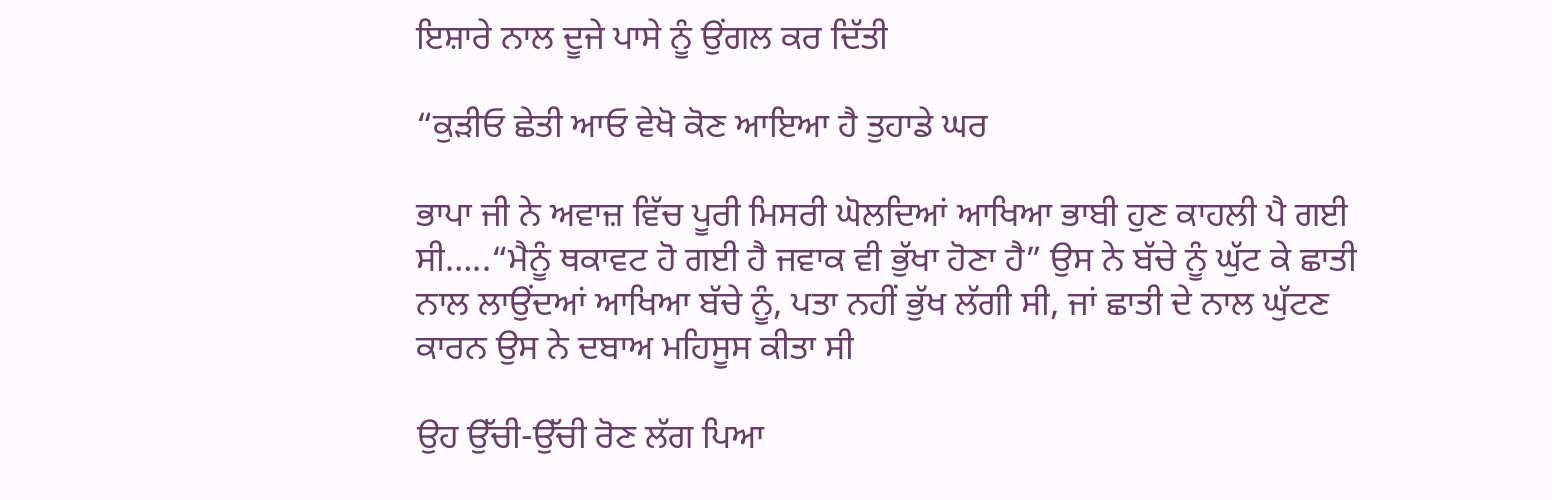ਇਸ਼ਾਰੇ ਨਾਲ ਦੂਜੇ ਪਾਸੇ ਨੂੰ ਉਂਗਲ ਕਰ ਦਿੱਤੀ

“ਕੁੜੀਓ ਛੇਤੀ ਆਓ ਵੇਖੋ ਕੋਣ ਆਇਆ ਹੈ ਤੁਹਾਡੇ ਘਰ

ਭਾਪਾ ਜੀ ਨੇ ਅਵਾਜ਼ ਵਿੱਚ ਪੂਰੀ ਮਿਸਰੀ ਘੋਲਦਿਆਂ ਆਖਿਆ ਭਾਬੀ ਹੁਣ ਕਾਹਲੀ ਪੈ ਗਈ ਸੀ…..“ਮੈਨੂੰ ਥਕਾਵਟ ਹੋ ਗਈ ਹੈ ਜਵਾਕ ਵੀ ਭੁੱਖਾ ਹੋਣਾ ਹੈ” ਉਸ ਨੇ ਬੱਚੇ ਨੂੰ ਘੁੱਟ ਕੇ ਛਾਤੀ ਨਾਲ ਲਾਉਂਦਆਂ ਆਖਿਆ ਬੱਚੇ ਨੂੰ, ਪਤਾ ਨਹੀਂ ਭੁੱਖ ਲੱਗੀ ਸੀ, ਜਾਂ ਛਾਤੀ ਦੇ ਨਾਲ ਘੁੱਟਣ ਕਾਰਨ ਉਸ ਨੇ ਦਬਾਅ ਮਹਿਸੂਸ ਕੀਤਾ ਸੀ

ਉਹ ਉੱਚੀ-ਉੱਚੀ ਰੋਣ ਲੱਗ ਪਿਆ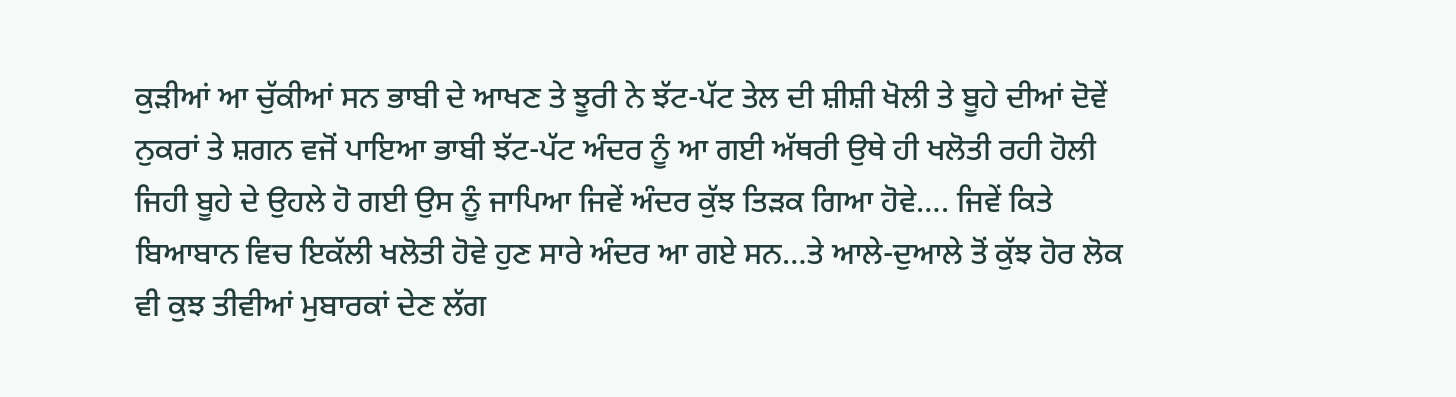ਕੁੜੀਆਂ ਆ ਚੁੱਕੀਆਂ ਸਨ ਭਾਬੀ ਦੇ ਆਖਣ ਤੇ ਝੂਰੀ ਨੇ ਝੱਟ-ਪੱਟ ਤੇਲ ਦੀ ਸ਼ੀਸ਼ੀ ਖੋਲੀ ਤੇ ਬੂਹੇ ਦੀਆਂ ਦੋਵੇਂ ਨੁਕਰਾਂ ਤੇ ਸ਼ਗਨ ਵਜੋਂ ਪਾਇਆ ਭਾਬੀ ਝੱਟ-ਪੱਟ ਅੰਦਰ ਨੂੰ ਆ ਗਈ ਅੱਥਰੀ ਉਥੇ ਹੀ ਖਲੋਤੀ ਰਹੀ ਹੋਲੀ ਜਿਹੀ ਬੂਹੇ ਦੇ ਉਹਲੇ ਹੋ ਗਈ ਉਸ ਨੂੰ ਜਾਪਿਆ ਜਿਵੇਂ ਅੰਦਰ ਕੁੱਝ ਤਿੜਕ ਗਿਆ ਹੋਵੇ…. ਜਿਵੇਂ ਕਿਤੇ ਬਿਆਬਾਨ ਵਿਚ ਇਕੱਲੀ ਖਲੋਤੀ ਹੋਵੇ ਹੁਣ ਸਾਰੇ ਅੰਦਰ ਆ ਗਏ ਸਨ…ਤੇ ਆਲੇ-ਦੁਆਲੇ ਤੋਂ ਕੁੱਝ ਹੋਰ ਲੋਕ ਵੀ ਕੁਝ ਤੀਵੀਆਂ ਮੁਬਾਰਕਾਂ ਦੇਣ ਲੱਗ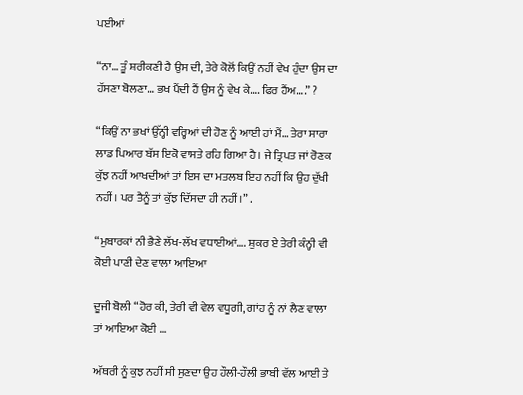ਪਈਆਂ

“ਨਾ… ਤੂੰ ਸ਼ਰੀਕਣੀ ਹੈ ਉਸ ਦੀ, ਤੇਰੇ ਕੋਲੋਂ ਕਿਉਂ ਨਹੀਂ ਵੇਖ ਹੁੰਦਾ ਉਸ ਦਾ ਹੱਸਣਾ ਬੋਲਣਾ… ਭਖ ਪੈਂਦੀ ਹੈਂ ਉਸ ਨੂੰ ਵੇਖ ਕੇ…. ਫਿਰ ਹੈਂਅ….” ?

“ਕਿਉਂ ਨਾ ਭਖਾਂ ਉੱਨ੍ਹੀ ਵਰ੍ਹਿਆਂ ਦੀ ਹੋਣ ਨੂੰ ਆਈ ਹਾਂ ਮੈਂ… ਤੇਰਾ ਸਾਰਾ ਲਾਡ ਪਿਆਰ ਬੱਸ ਇਕੋ ਵਾਸਤੇ ਰਹਿ ਗਿਆ ਹੈ। ਜੇ ਤ੍ਰਿਪਤ ਜਾਂ ਰੋਣਕ ਕੁੱਝ ਨਹੀਂ ਆਖਦੀਆਂ ਤਾਂ ਇਸ ਦਾ ਮਤਲਬ ਇਹ ਨਹੀਂ ਕਿ ਉਹ ਦੁੱਖੀ ਨਹੀਂ। ਪਰ ਤੈਨੂੰ ਤਾਂ ਕੁੱਝ ਦਿੱਸਦਾ ਹੀ ਨਹੀਂ।” .

“ਮੁਬਾਰਕਾਂ ਨੀ ਭੈਣੇ ਲੱਖ-ਲੱਖ ਵਧਾਈਆਂ…. ਸ਼ੁਕਰ ਏ ਤੇਰੀ ਕੰਨ੍ਹੀ ਵੀ ਕੋਈ ਪਾਣੀ ਦੇਣ ਵਾਲਾ ਆਇਆ

ਦੂਜੀ ਬੋਲੀ “ਹੋਰ ਕੀ, ਤੇਰੀ ਵੀ ਵੇਲ ਵਧੂਗੀ, ਗਾਂਹ ਨੂੰ ਨਾਂ ਲੈਣ ਵਾਲਾ ਤਾਂ ਆਇਆ ਕੋਈ …

ਅੱਥਰੀ ਨੂੰ ਕੁਝ ਨਹੀਂ ਸੀ ਸੁਣਦਾ ਉਹ ਹੌਲੀ-ਹੌਲੀ ਭਾਬੀ ਵੱਲ ਆਈ ਤੇ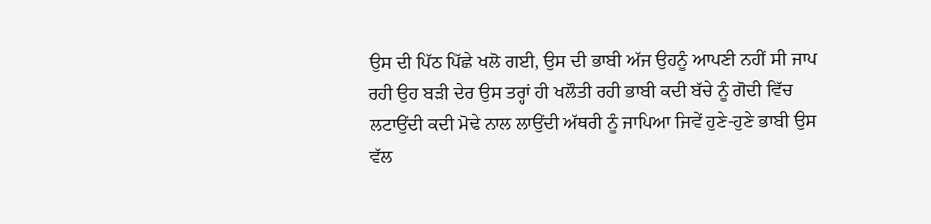ਉਸ ਦੀ ਪਿੱਠ ਪਿੱਛੇ ਖਲੋ ਗਈ, ਉਸ ਦੀ ਭਾਬੀ ਅੱਜ ਉਹਨੂੰ ਆਪਣੀ ਨਹੀਂ ਸੀ ਜਾਪ ਰਹੀ ਉਹ ਬੜੀ ਦੇਰ ਉਸ ਤਰ੍ਹਾਂ ਹੀ ਖਲੌਤੀ ਰਹੀ ਭਾਬੀ ਕਦੀ ਬੱਚੇ ਨੂੰ ਗੋਦੀ ਵਿੱਚ ਲਟਾਉਂਦੀ ਕਦੀ ਮੋਢੇ ਨਾਲ ਲਾਉਂਦੀ ਅੱਥਰੀ ਨੂੰ ਜਾਪਿਆ ਜਿਵੇਂ ਹੁਣੇ-ਹੁਣੇ ਭਾਬੀ ਉਸ ਵੱਲ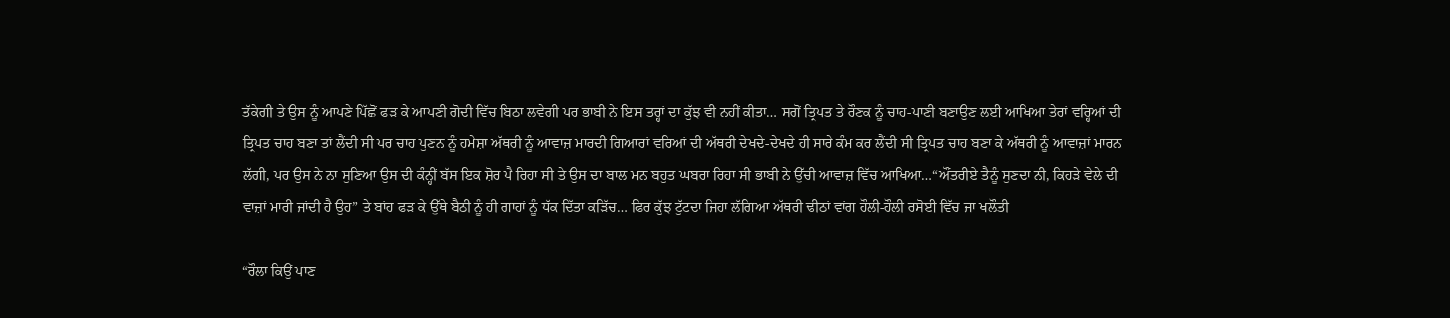ਤੱਕੇਗੀ ਤੇ ਉਸ ਨੂੰ ਆਪਣੇ ਪਿੱਛੋਂ ਫੜ ਕੇ ਆਪਣੀ ਗੋਦੀ ਵਿੱਚ ਬਿਠਾ ਲਵੇਗੀ ਪਰ ਭਾਬੀ ਨੇ ਇਸ ਤਰ੍ਹਾਂ ਦਾ ਕੁੱਝ ਵੀ ਨਹੀਂ ਕੀਤਾ… ਸਗੋਂ ਤ੍ਰਿਪਤ ਤੇ ਰੌਣਕ ਨੂੰ ਚਾਹ-ਪਾਣੀ ਬਣਾਉਣ ਲਈ ਆਖਿਆ ਤੇਰਾਂ ਵਰ੍ਹਿਆਂ ਦੀ ਤ੍ਰਿਪਤ ਚਾਹ ਬਣਾ ਤਾਂ ਲੈਂਦੀ ਸੀ ਪਰ ਚਾਹ ਪੁਣਨ ਨੂੰ ਹਮੇਸ਼ਾ ਅੱਥਰੀ ਨੂੰ ਆਵਾਜ਼ ਮਾਰਦੀ ਗਿਆਰਾਂ ਵਰਿਆਂ ਦੀ ਅੱਥਰੀ ਦੇਖਦੇ-ਦੇਖਦੇ ਹੀ ਸਾਰੇ ਕੰਮ ਕਰ ਲੈਂਦੀ ਸੀ ਤ੍ਰਿਪਤ ਚਾਹ ਬਣਾ ਕੇ ਅੱਥਰੀ ਨੂੰ ਆਵਾਜ਼ਾਂ ਮਾਰਨ ਲੱਗੀ, ਪਰ ਉਸ ਨੇ ਨਾ ਸੁਣਿਆ ਉਸ ਦੀ ਕੰਨ੍ਹੀਂ ਬੱਸ ਇਕ ਸ਼ੋਰ ਪੈ ਰਿਹਾ ਸੀ ਤੇ ਉਸ ਦਾ ਬਾਲ ਮਨ ਬਹੁਤ ਘਬਰਾ ਰਿਹਾ ਸੀ ਭਾਬੀ ਨੇ ਉੱਚੀ ਆਵਾਜ਼ ਵਿੱਚ ਆਖਿਆ…“ਔਂਤਰੀਏ ਤੈਨੂੰ ਸੁਣਦਾ ਨੀ, ਕਿਹੜੇ ਵੇਲੇ ਦੀ ਵਾਜ਼ਾਂ ਮਾਰੀ ਜਾਂਦੀ ਹੈ ਉਹ” ਤੇ ਬਾਂਹ ਫੜ ਕੇ ਉੱਥੇ ਬੈਠੀ ਨੂੰ ਹੀ ਗਾਹਾਂ ਨੂੰ ਧੱਕ ਦਿੱਤਾ ਕੜਿੱਚ… ਫਿਰ ਕੁੱਝ ਟੁੱਟਦਾ ਜਿਹਾ ਲੱਗਿਆ ਅੱਥਰੀ ਢੀਠਾਂ ਵਾਂਗ ਹੌਲੀ-ਹੌਲੀ ਰਸੋਈ ਵਿੱਚ ਜਾ ਖਲੌਤੀ

“ਰੌਲਾ ਕਿਉਂ ਪਾਣ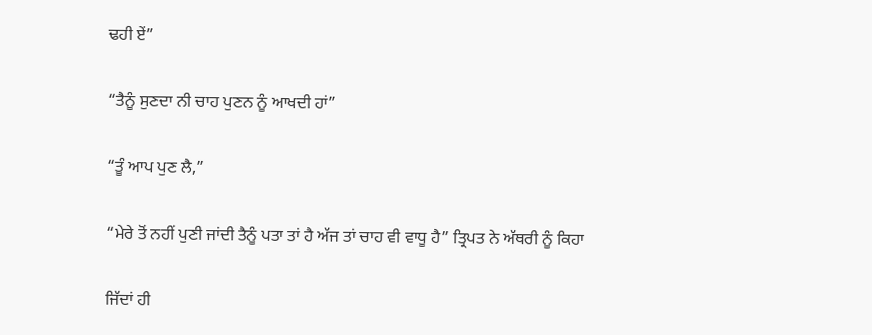ਢਹੀ ਏਂ”

“ਤੈਨੂੰ ਸੁਣਦਾ ਨੀ ਚਾਹ ਪੁਣਨ ਨੂੰ ਆਖਦੀ ਹਾਂ”

“ਤੂੰ ਆਪ ਪੁਣ ਲੈ,”

“ਮੇਰੇ ਤੋਂ ਨਹੀਂ ਪੁਣੀ ਜਾਂਦੀ ਤੈਨੂੰ ਪਤਾ ਤਾਂ ਹੈ ਅੱਜ ਤਾਂ ਚਾਹ ਵੀ ਵਾਧੂ ਹੈ” ਤ੍ਰਿਪਤ ਨੇ ਅੱਥਰੀ ਨੂੰ ਕਿਹਾ

ਜਿੱਦਾਂ ਹੀ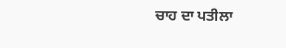ਚਾਹ ਦਾ ਪਤੀਲਾ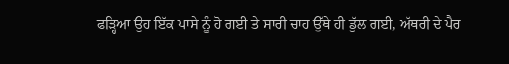ਫੜ੍ਹਿਆ ਉਹ ਇੱਕ ਪਾਸੇ ਨੂੰ ਹੋ ਗਈ ਤੇ ਸਾਰੀ ਚਾਹ ਉੱਥੇ ਹੀ ਡੁੱਲ ਗਈ, ਅੱਥਰੀ ਦੇ ਪੈਰ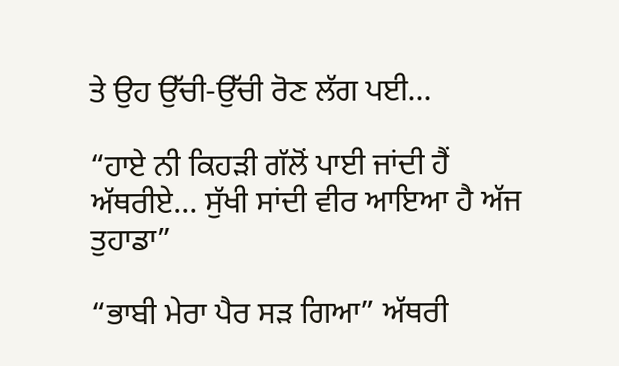ਤੇ ਉਹ ਉੱਚੀ-ਉੱਚੀ ਰੋਣ ਲੱਗ ਪਈ…

“ਹਾਏ ਨੀ ਕਿਹੜੀ ਗੱਲੋਂ ਪਾਈ ਜਾਂਦੀ ਹੈਂ ਅੱਥਰੀਏ… ਸੁੱਖੀ ਸਾਂਦੀ ਵੀਰ ਆਇਆ ਹੈ ਅੱਜ ਤੁਹਾਡਾ”

“ਭਾਬੀ ਮੇਰਾ ਪੈਰ ਸੜ ਗਿਆ” ਅੱਥਰੀ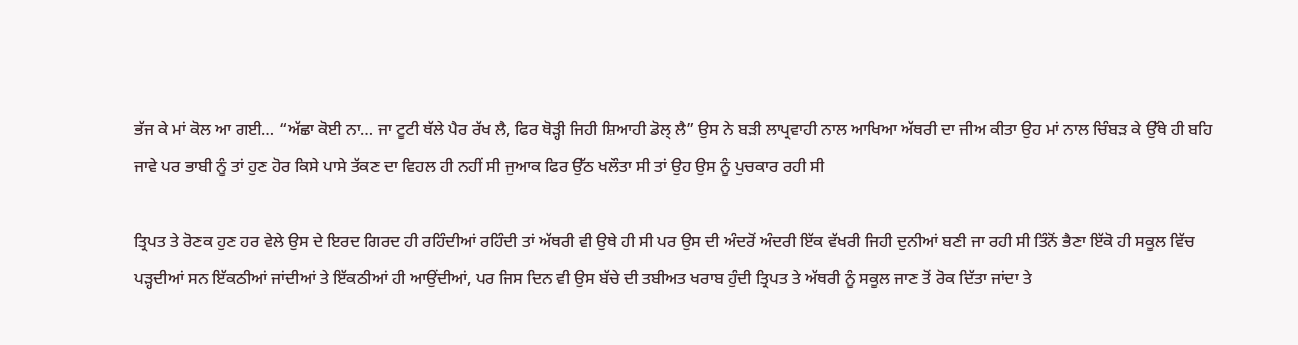ਭੱਜ ਕੇ ਮਾਂ ਕੋਲ ਆ ਗਈ… “ਅੱਛਾ ਕੋਈ ਨਾ… ਜਾ ਟੂਟੀ ਥੱਲੇ ਪੈਰ ਰੱਖ ਲੈ, ਫਿਰ ਥੋੜ੍ਹੀ ਜਿਹੀ ਸ਼ਿਆਹੀ ਡੋਲ੍ ਲੈ” ਉਸ ਨੇ ਬੜੀ ਲਾਪ੍ਰਵਾਹੀ ਨਾਲ ਆਖਿਆ ਅੱਥਰੀ ਦਾ ਜੀਅ ਕੀਤਾ ਉਹ ਮਾਂ ਨਾਲ ਚਿੰਬੜ ਕੇ ਉੱਥੇ ਹੀ ਬਹਿ ਜਾਵੇ ਪਰ ਭਾਬੀ ਨੂੰ ਤਾਂ ਹੁਣ ਹੋਰ ਕਿਸੇ ਪਾਸੇ ਤੱਕਣ ਦਾ ਵਿਹਲ ਹੀ ਨਹੀਂ ਸੀ ਜੁਆਕ ਫਿਰ ਉੱਠ ਖਲੌਤਾ ਸੀ ਤਾਂ ਉਹ ਉਸ ਨੂੰ ਪੁਚਕਾਰ ਰਹੀ ਸੀ

ਤ੍ਰਿਪਤ ਤੇ ਰੋਣਕ ਹੁਣ ਹਰ ਵੇਲੇ ਉਸ ਦੇ ਇਰਦ ਗਿਰਦ ਹੀ ਰਹਿੰਦੀਆਂ ਰਹਿੰਦੀ ਤਾਂ ਅੱਥਰੀ ਵੀ ਉਥੇ ਹੀ ਸੀ ਪਰ ਉਸ ਦੀ ਅੰਦਰੋਂ ਅੰਦਰੀ ਇੱਕ ਵੱਖਰੀ ਜਿਹੀ ਦੁਨੀਆਂ ਬਣੀ ਜਾ ਰਹੀ ਸੀ ਤਿੰਨੋਂ ਭੈਣਾ ਇੱਕੋ ਹੀ ਸਕੂਲ ਵਿੱਚ ਪੜ੍ਹਦੀਆਂ ਸਨ ਇੱਕਠੀਆਂ ਜਾਂਦੀਆਂ ਤੇ ਇੱਕਠੀਆਂ ਹੀ ਆਉਂਦੀਆਂ, ਪਰ ਜਿਸ ਦਿਨ ਵੀ ਉਸ ਬੱਚੇ ਦੀ ਤਬੀਅਤ ਖਰਾਬ ਹੁੰਦੀ ਤ੍ਰਿਪਤ ਤੇ ਅੱਥਰੀ ਨੂੰ ਸਕੂਲ ਜਾਣ ਤੋਂ ਰੋਕ ਦਿੱਤਾ ਜਾਂਦਾ ਤੇ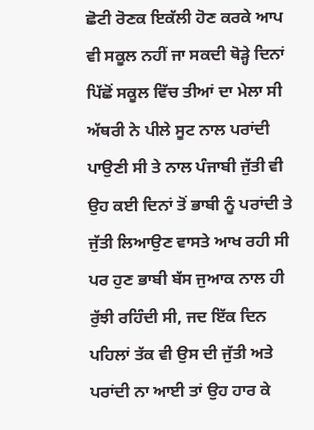ਛੋਟੀ ਰੋਣਕ ਇਕੱਲੀ ਹੋਣ ਕਰਕੇ ਆਪ ਵੀ ਸਕੂਲ ਨਹੀਂ ਜਾ ਸਕਦੀ ਥੋੜ੍ਹੇ ਦਿਨਾਂ ਪਿੱਛੋਂ ਸਕੂਲ ਵਿੱਚ ਤੀਆਂ ਦਾ ਮੇਲਾ ਸੀ ਅੱਥਰੀ ਨੇ ਪੀਲੇ ਸੂਟ ਨਾਲ ਪਰਾਂਦੀ ਪਾਉਣੀ ਸੀ ਤੇ ਨਾਲ ਪੰਜਾਬੀ ਜੁੱਤੀ ਵੀ ਉਹ ਕਈ ਦਿਨਾਂ ਤੋਂ ਭਾਬੀ ਨੂੰ ਪਰਾਂਦੀ ਤੇ ਜੁੱਤੀ ਲਿਆਉਣ ਵਾਸਤੇ ਆਖ ਰਹੀ ਸੀ ਪਰ ਹੁਣ ਭਾਬੀ ਬੱਸ ਜੁਆਕ ਨਾਲ ਹੀ ਰੁੱਝੀ ਰਹਿੰਦੀ ਸੀ, ਜਦ ਇੱਕ ਦਿਨ ਪਹਿਲਾਂ ਤੱਕ ਵੀ ਉਸ ਦੀ ਜੁੱਤੀ ਅਤੇ ਪਰਾਂਦੀ ਨਾ ਆਈ ਤਾਂ ਉਹ ਹਾਰ ਕੇ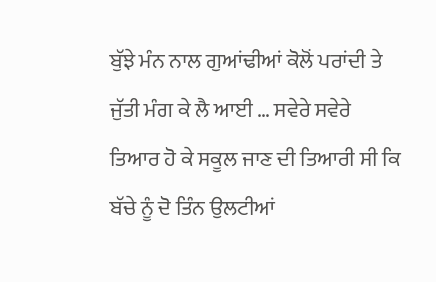ਬੁੱਝੇ ਮੰਨ ਨਾਲ ਗੁਆਂਢੀਆਂ ਕੋਲੋਂ ਪਰਾਂਦੀ ਤੇ ਜੁੱਤੀ ਮੰਗ ਕੇ ਲੈ ਆਈ … ਸਵੇਰੇ ਸਵੇਰੇ ਤਿਆਰ ਹੋ ਕੇ ਸਕੂਲ ਜਾਣ ਦੀ ਤਿਆਰੀ ਸੀ ਕਿ ਬੱਚੇ ਨੂੰ ਦੋ ਤਿੰਨ ਉਲਟੀਆਂ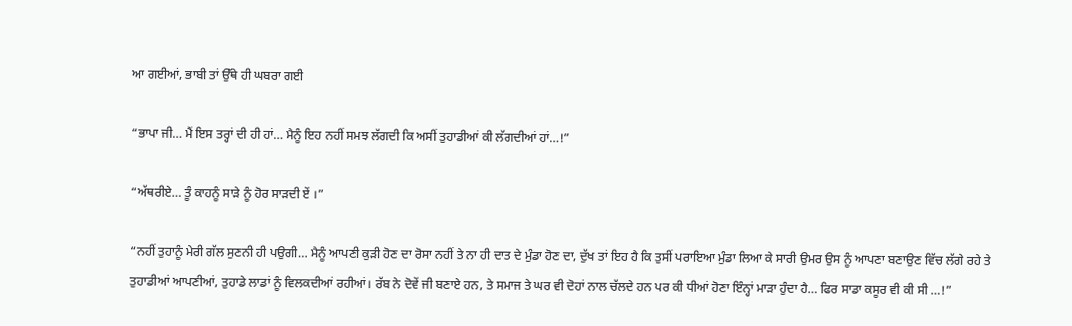ਆ ਗਈਆਂ, ਭਾਬੀ ਤਾਂ ਉੱਥੇ ਹੀ ਘਬਰਾ ਗਈ

“ਭਾਪਾ ਜੀ… ਮੈਂ ਇਸ ਤਰ੍ਹਾਂ ਦੀ ਹੀ ਹਾਂ… ਮੈਨੂੰ ਇਹ ਨਹੀਂ ਸਮਝ ਲੱਗਦੀ ਕਿ ਅਸੀਂ ਤੁਹਾਡੀਆਂ ਕੀ ਲੱਗਦੀਆਂ ਹਾਂ…!”

“ਅੱਥਰੀਏ… ਤੂੰ ਕਾਹਨੂੰ ਸਾੜੇ ਨੂੰ ਹੋਰ ਸਾੜਦੀ ਏਂ ।”

“ਨਹੀਂ ਤੁਹਾਨੂੰ ਮੇਰੀ ਗੱਲ ਸੁਣਨੀ ਹੀ ਪਉਗੀ… ਮੈਨੂੰ ਆਪਣੀ ਕੁੜੀ ਹੋਣ ਦਾ ਰੋਸਾ ਨਹੀਂ ਤੇ ਨਾ ਹੀ ਦਾਤ ਦੇ ਮੁੰਡਾ ਹੋਣ ਦਾ, ਦੁੱਖ ਤਾਂ ਇਹ ਹੈ ਕਿ ਤੁਸੀਂ ਪਰਾਇਆ ਮੁੰਡਾ ਲਿਆ ਕੇ ਸਾਰੀ ਉਮਰ ਉਸ ਨੂੰ ਆਪਣਾ ਬਣਾਉਣ ਵਿੱਚ ਲੱਗੇ ਰਹੇ ਤੇ ਤੁਹਾਡੀਆਂ ਆਪਣੀਆਂ, ਤੁਹਾਡੇ ਲਾਡਾਂ ਨੂੰ ਵਿਲਕਦੀਆਂ ਰਹੀਆਂ। ਰੱਬ ਨੇ ਦੋਵੇਂ ਜੀ ਬਣਾਏ ਹਨ, ਤੇ ਸਮਾਜ ਤੇ ਘਰ ਵੀ ਦੋਹਾਂ ਨਾਲ ਚੱਲਦੇ ਹਨ ਪਰ ਕੀ ਧੀਆਂ ਹੋਣਾ ਇੰਨ੍ਹਾਂ ਮਾੜਾ ਹੁੰਦਾ ਹੈ… ਫਿਰ ਸਾਡਾ ਕਸੂਰ ਵੀ ਕੀ ਸੀ …!”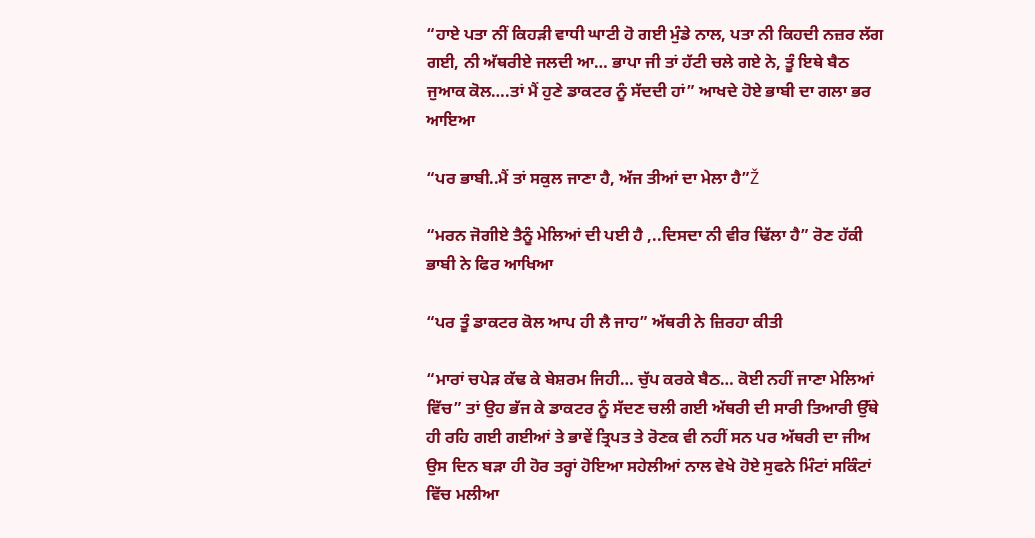“ਹਾਏ ਪਤਾ ਨੀਂ ਕਿਹੜੀ ਵਾਧੀ ਘਾਟੀ ਹੋ ਗਈ ਮੁੰਡੇ ਨਾਲ, ਪਤਾ ਨੀ ਕਿਹਦੀ ਨਜ਼ਰ ਲੱਗ ਗਈ, ਨੀ ਅੱਥਰੀਏ ਜਲਦੀ ਆ… ਭਾਪਾ ਜੀ ਤਾਂ ਹੱਟੀ ਚਲੇ ਗਏ ਨੇ, ਤੂੰ ਇਥੇ ਬੈਠ ਜੁਆਕ ਕੋਲ….ਤਾਂ ਮੈਂ ਹੁਣੇ ਡਾਕਟਰ ਨੂੰ ਸੱਦਦੀ ਹਾਂ” ਆਖਦੇ ਹੋਏ ਭਾਬੀ ਦਾ ਗਲਾ ਭਰ ਆਇਆ

“ਪਰ ਭਾਬੀ..ਮੈਂ ਤਾਂ ਸਕੁਲ ਜਾਣਾ ਹੈ, ਅੱਜ ਤੀਆਂ ਦਾ ਮੇਲਾ ਹੈ”Ž

“ਮਰਨ ਜੋਗੀਏ ਤੈਨੂੰ ਮੇਲਿਆਂ ਦੀ ਪਈ ਹੈ ,..ਦਿਸਦਾ ਨੀ ਵੀਰ ਢਿੱਲਾ ਹੈ” ਰੋਣ ਹੱਕੀ ਭਾਬੀ ਨੇ ਫਿਰ ਆਖਿਆ

“ਪਰ ਤੂੰ ਡਾਕਟਰ ਕੋਲ ਆਪ ਹੀ ਲੈ ਜਾਹ” ਅੱਥਰੀ ਨੇ ਜ਼ਿਰਹਾ ਕੀਤੀ

“ਮਾਰਾਂ ਚਪੇੜ ਕੱਢ ਕੇ ਬੇਸ਼ਰਮ ਜਿਹੀ… ਚੁੱਪ ਕਰਕੇ ਬੈਠ… ਕੋਈ ਨਹੀਂ ਜਾਣਾ ਮੇਲਿਆਂ ਵਿੱਚ” ਤਾਂ ਉਹ ਭੱਜ ਕੇ ਡਾਕਟਰ ਨੂੰ ਸੱਦਣ ਚਲੀ ਗਈ ਅੱਥਰੀ ਦੀ ਸਾਰੀ ਤਿਆਰੀ ਉੱਥੇ ਹੀ ਰਹਿ ਗਈ ਗਈਆਂ ਤੇ ਭਾਵੇਂ ਤ੍ਰਿਪਤ ਤੇ ਰੋਣਕ ਵੀ ਨਹੀਂ ਸਨ ਪਰ ਅੱਥਰੀ ਦਾ ਜੀਅ ਉਸ ਦਿਨ ਬੜਾ ਹੀ ਹੋਰ ਤਰ੍ਹਾਂ ਹੋਇਆ ਸਹੇਲੀਆਂ ਨਾਲ ਵੇਖੇ ਹੋਏ ਸੁਫਨੇ ਮਿੰਟਾਂ ਸਕਿੰਟਾਂ ਵਿੱਚ ਮਲੀਆ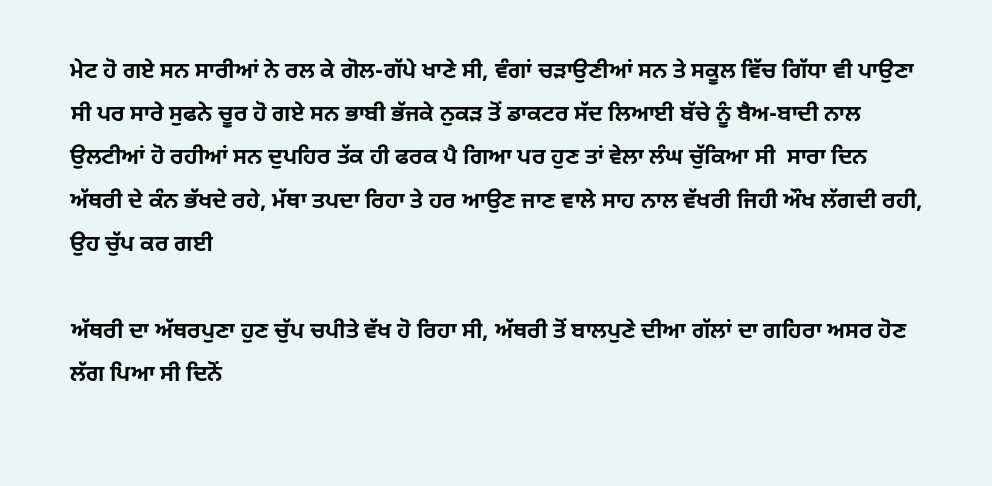ਮੇਟ ਹੋ ਗਏ ਸਨ ਸਾਰੀਆਂ ਨੇ ਰਲ ਕੇ ਗੋਲ-ਗੱਪੇ ਖਾਣੇ ਸੀ, ਵੰਗਾਂ ਚੜਾਉਣੀਆਂ ਸਨ ਤੇ ਸਕੂਲ ਵਿੱਚ ਗਿੱਧਾ ਵੀ ਪਾਉਣਾ ਸੀ ਪਰ ਸਾਰੇ ਸੁਫਨੇ ਚੂਰ ਹੋ ਗਏ ਸਨ ਭਾਬੀ ਭੱਜਕੇ ਨੁਕੜ ਤੋਂ ਡਾਕਟਰ ਸੱਦ ਲਿਆਈ ਬੱਚੇ ਨੂੰ ਬੈਅ-ਬਾਦੀ ਨਾਲ ਉਲਟੀਆਂ ਹੋ ਰਹੀਆਂ ਸਨ ਦੁਪਹਿਰ ਤੱਕ ਹੀ ਫਰਕ ਪੈ ਗਿਆ ਪਰ ਹੁਣ ਤਾਂ ਵੇਲਾ ਲੰਘ ਚੁੱਕਿਆ ਸੀ  ਸਾਰਾ ਦਿਨ ਅੱਥਰੀ ਦੇ ਕੰਨ ਭੱਖਦੇ ਰਹੇ, ਮੱਥਾ ਤਪਦਾ ਰਿਹਾ ਤੇ ਹਰ ਆਉਣ ਜਾਣ ਵਾਲੇ ਸਾਹ ਨਾਲ ਵੱਖਰੀ ਜਿਹੀ ਔਖ ਲੱਗਦੀ ਰਹੀ, ਉਹ ਚੁੱਪ ਕਰ ਗਈ

ਅੱਥਰੀ ਦਾ ਅੱਥਰਪੁਣਾ ਹੁਣ ਚੁੱਪ ਚਪੀਤੇ ਵੱਖ ਹੋ ਰਿਹਾ ਸੀ, ਅੱਥਰੀ ਤੋਂ ਬਾਲਪੁਣੇ ਦੀਆ ਗੱਲਾਂ ਦਾ ਗਹਿਰਾ ਅਸਰ ਹੋਣ ਲੱਗ ਪਿਆ ਸੀ ਦਿਨੋਂ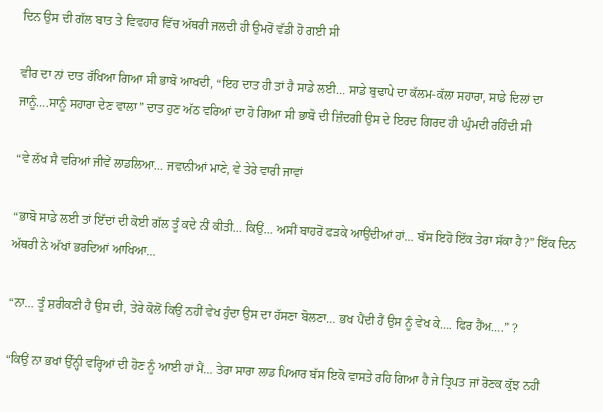ਦਿਨ ਉਸ ਦੀ ਗੱਲ ਬਾਤ ਤੇ ਵਿਵਹਾਰ ਵਿੱਚ ਅੱਥਰੀ ਜਲਦੀ ਹੀ ਉਮਰੋਂ ਵੱਡੀ ਹੋ ਗਈ ਸੀ

ਵੀਰ ਦਾ ਨਾਂ ਦਾਤ ਰੱਖਿਆ ਗਿਆ ਸੀ ਭਾਬੋ ਆਖਦੀ, “ਇਹ ਦਾਤ ਹੀ ਤਾਂ ਹੈ ਸਾਡੇ ਲਈ… ਸਾਡੇ ਬੁਢਾਪੇ ਦਾ ਕੱਲਮ-ਕੱਲਾ ਸਹਾਰਾ, ਸਾਡੇ ਦਿਲਾਂ ਦਾ ਜਾਨੂੰ….ਸਾਨੂੰ ਸਹਾਰਾ ਦੇਣ ਵਾਲਾ” ਦਾਤ ਹੁਣ ਅੱਠ ਵਰਿਆਂ ਦਾ ਹੋ ਗਿਆ ਸੀ ਭਾਬੋ ਦੀ ਜ਼ਿੰਦਗੀ ਉਸ ਦੇ ਇਰਦ ਗਿਰਦ ਹੀ ਘੁੰਮਦੀ ਰਹਿੰਦੀ ਸੀ

“ਵੇ ਲੱਖ ਸੈ ਵਰਿਆਂ ਜੀਵੇਂ ਲਾਡਲਿਆ… ਜਵਾਨੀਆਂ ਮਾਣੇ, ਵੇ ਤੇਰੇ ਵਾਰੀ ਜਾਵਾਂ

“ਭਾਬੋ ਸਾਡੇ ਲਈ ਤਾਂ ਇੱਦਾਂ ਦੀ ਕੋਈ ਗੱਲ ਤੂੰ ਕਦੇ ਨੀਂ ਕੀਤੀ… ਕਿਉਂ… ਅਸੀਂ ਬਾਹਰੋਂ ਫੜਕੇ ਆਉਂਦੀਆਂ ਹਾਂ… ਬੱਸ ਇਹੋ ਇੱਕ ਤੇਰਾ ਸੱਕਾ ਹੈ?” ਇੱਕ ਦਿਨ ਅੱਥਰੀ ਨੇ ਅੱਖਾਂ ਭਰਦਿਆਂ ਆਖਿਆ…

“ਨਾ… ਤੂੰ ਸ਼ਰੀਕਣੀ ਹੈ ਉਸ ਦੀ, ਤੇਰੇ ਕੋਲੋਂ ਕਿਉਂ ਨਹੀਂ ਵੇਖ ਹੁੰਦਾ ਉਸ ਦਾ ਹੱਸਣਾ ਬੋਲਣਾ… ਭਖ ਪੈਂਦੀ ਹੈਂ ਉਸ ਨੂੰ ਵੇਖ ਕੇ…. ਫਿਰ ਹੈਂਅ….” ?

“ਕਿਉਂ ਨਾ ਭਖਾਂ ਉੱਨ੍ਹੀ ਵਰ੍ਹਿਆਂ ਦੀ ਹੋਣ ਨੂੰ ਆਈ ਹਾਂ ਮੈਂ… ਤੇਰਾ ਸਾਰਾ ਲਾਡ ਪਿਆਰ ਬੱਸ ਇਕੋ ਵਾਸਤੇ ਰਹਿ ਗਿਆ ਹੈ ਜੇ ਤ੍ਰਿਪਤ ਜਾਂ ਰੋਣਕ ਕੁੱਝ ਨਹੀਂ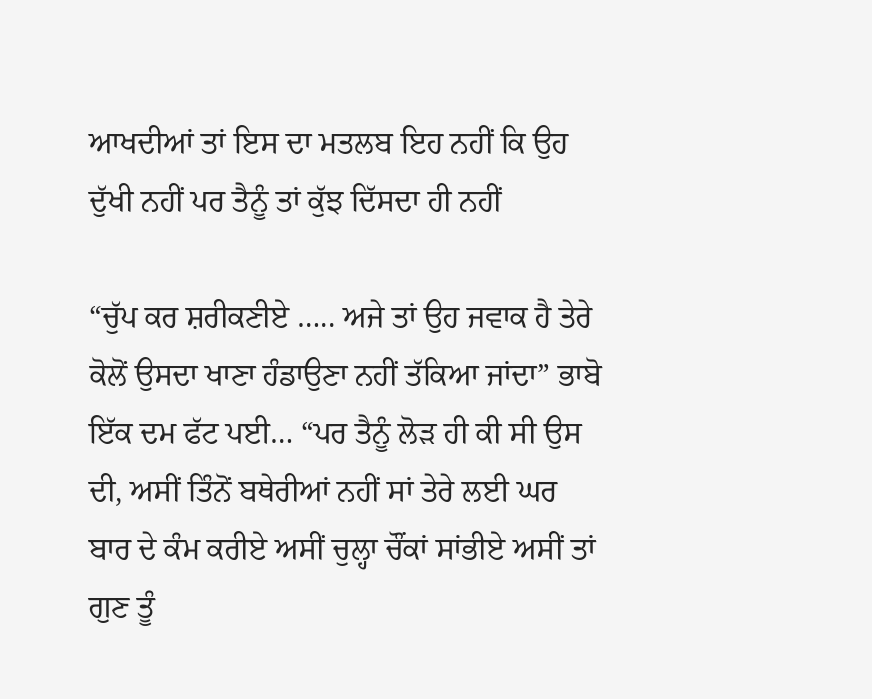ਆਖਦੀਆਂ ਤਾਂ ਇਸ ਦਾ ਮਤਲਬ ਇਹ ਨਹੀਂ ਕਿ ਉਹ ਦੁੱਖੀ ਨਹੀਂ ਪਰ ਤੈਨੂੰ ਤਾਂ ਕੁੱਝ ਦਿੱਸਦਾ ਹੀ ਨਹੀਂ

“ਚੁੱਪ ਕਰ ਸ਼ਰੀਕਣੀਏ ….. ਅਜੇ ਤਾਂ ਉਹ ਜਵਾਕ ਹੈ ਤੇਰੇ ਕੋਲੋਂ ਉਸਦਾ ਖਾਣਾ ਹੰਡਾਉਣਾ ਨਹੀਂ ਤੱਕਿਆ ਜਾਂਦਾ” ਭਾਬੋ ਇੱਕ ਦਮ ਫੱਟ ਪਈ… “ਪਰ ਤੈਨੂੰ ਲੋੜ ਹੀ ਕੀ ਸੀ ਉਸ ਦੀ, ਅਸੀਂ ਤਿੰਨੋਂ ਬਥੇਰੀਆਂ ਨਹੀਂ ਸਾਂ ਤੇਰੇ ਲਈ ਘਰ ਬਾਰ ਦੇ ਕੰਮ ਕਰੀਏ ਅਸੀਂ ਚੁਲ੍ਹਾ ਚੌਂਕਾਂ ਸਾਂਭੀਏ ਅਸੀਂ ਤਾਂ ਗੁਣ ਤੂੰ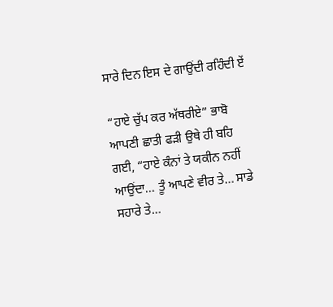ਸਾਰੇ ਦਿਨ ਇਸ ਦੇ ਗਾਉਂਦੀ ਰਹਿੰਦੀ ਏਂ

“ਹਾਏ ਚੁੱਪ ਕਰ ਅੱਥਰੀਏ” ਭਾਬੋ ਆਪਣੀ ਛਾਤੀ ਫੜੀ ਉਥੇ ਹੀ ਬਹਿ ਗਈ, “ਹਾਏ ਕੰਨਾਂ ਤੇ ਯਕੀਨ ਨਹੀਂ ਆਉਂਦਾ… ਤੂੰ ਆਪਣੇ ਵੀਰ ਤੇ… ਸਾਡੇ ਸਹਾਰੇ ਤੇ…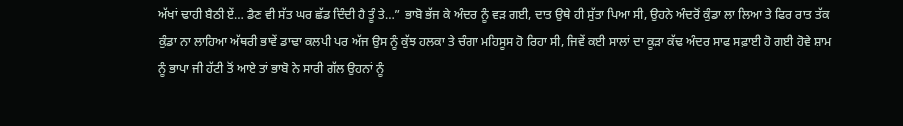ਅੱਖਾਂ ਢਾਹੀ ਬੈਠੀ ਏਂ… ਡੈਣ ਵੀ ਸੱਤ ਘਰ ਛੱਡ ਦਿੰਦੀ ਹੈ ਤੂੰ ਤੇ…” ਭਾਬੋ ਭੱਜ ਕੇ ਅੰਦਰ ਨੂੰ ਵੜ ਗਈ, ਦਾਤ ਉਥੇ ਹੀ ਸੁੱਤਾ ਪਿਆ ਸੀ, ਉਹਨੇ ਅੰਦਰੋਂ ਕੁੰਡਾ ਲਾ ਲਿਆ ਤੇ ਫਿਰ ਰਾਤ ਤੱਕ ਕੁੰਡਾ ਨਾ ਲਾਹਿਆ ਅੱਥਰੀ ਭਾਵੇਂ ਡਾਢਾ ਕਲਪੀ ਪਰ ਅੱਜ ਉਸ ਨੂੰ ਕੁੱਝ ਹਲਕਾ ਤੇ ਚੰਗਾ ਮਹਿਸੂਸ ਹੋ ਰਿਹਾ ਸੀ, ਜਿਵੇਂ ਕਈ ਸਾਲਾਂ ਦਾ ਕੂੜਾ ਕੱਢ ਅੰਦਰ ਸਾਫ ਸਫ਼ਾਈ ਹੋ ਗਈ ਹੋਵੇ ਸ਼ਾਮ ਨੂੰ ਭਾਪਾ ਜੀ ਹੱਟੀ ਤੋਂ ਆਏ ਤਾਂ ਭਾਬੋ ਨੇ ਸਾਰੀ ਗੱਲ ਉਹਨਾਂ ਨੂੰ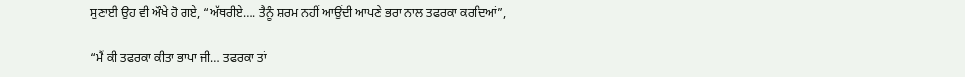ਸੁਣਾਈ ਉਹ ਵੀ ਔਖੇ ਹੋ ਗਏ, “ਅੱਥਰੀਏ…. ਤੈਨੂੰ ਸ਼ਰਮ ਨਹੀਂ ਆਉਂਦੀ ਆਪਣੇ ਭਰਾ ਨਾਲ ਤਫਰਕਾ ਕਰਦਿਆਂ”,

“ਮੈਂ ਕੀ ਤਫਰਕਾ ਕੀਤਾ ਭਾਪਾ ਜੀ… ਤਫਰਕਾ ਤਾਂ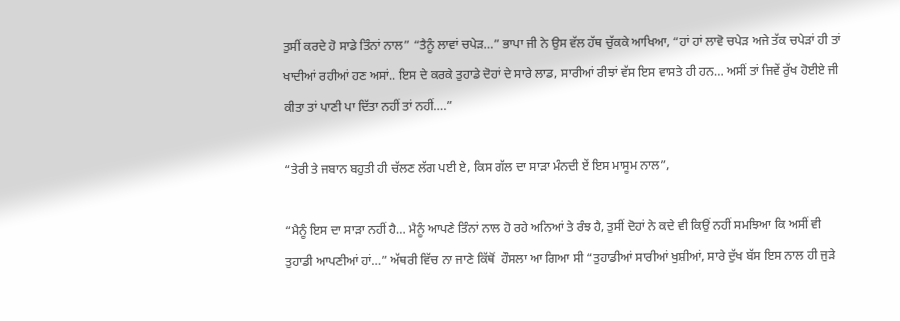ਤੁਸੀਂ ਕਰਦੇ ਹੋ ਸਾਡੇ ਤਿੰਨਾਂ ਨਾਲ” “ਤੈਨੂੰ ਲਾਵਾਂ ਚਪੇੜ…” ਭਾਪਾ ਜੀ ਨੇ ਉਸ ਵੱਲ ਹੱਥ ਚੁੱਕਕੇ ਆਖਿਆ, “ਹਾਂ ਹਾਂ ਲਾਵੋ ਚਪੇੜ ਅਜੇ ਤੱਕ ਚਪੇੜਾਂ ਹੀ ਤਾਂ ਖਾਦੀਆਂ ਰਹੀਆਂ ਹਣ ਅਸਾਂ.. ਇਸ ਦੇ ਕਰਕੇ ਤੁਹਾਡੇ ਦੋਹਾਂ ਦੇ ਸਾਰੇ ਲਾਡ, ਸਾਰੀਆਂ ਰੀਝਾਂ ਵੱਸ ਇਸ ਵਾਸਤੇ ਹੀ ਹਨ… ਅਸੀਂ ਤਾਂ ਜਿਵੇਂ ਰੁੱਖ ਹੋਈਏ ਜੀ ਕੀਤਾ ਤਾਂ ਪਾਣੀ ਪਾ ਦਿੱਤਾ ਨਹੀਂ ਤਾਂ ਨਹੀਂ….”

“ਤੇਰੀ ਤੇ ਜਬਾਨ ਬਹੁਤੀ ਹੀ ਚੱਲਣ ਲੱਗ ਪਈ ਏ, ਕਿਸ ਗੱਲ ਦਾ ਸਾੜਾ ਮੰਨਦੀ ਏਂ ਇਸ ਮਾਸੂਮ ਨਾਲ”,

“ਮੈਨੂੰ ਇਸ ਦਾ ਸਾੜਾ ਨਹੀਂ ਹੈ… ਮੈਨੂੰ ਆਪਣੇ ਤਿੰਨਾਂ ਨਾਲ ਹੋ ਰਹੇ ਅਨਿਆਂ ਤੇ ਰੰਝ ਹੈ, ਤੁਸੀਂ ਦੋਹਾਂ ਨੇ ਕਦੇ ਵੀ ਕਿਉਂ ਨਹੀਂ ਸਮਝਿਆ ਕਿ ਅਸੀਂ ਵੀ ਤੁਹਾਡੀ ਆਪਣੀਆਂ ਹਾਂ…” ਅੱਥਰੀ ਵਿੱਚ ਨਾ ਜਾਣੇ ਕਿੱਥੋਂ  ਹੌਸਲਾ ਆ ਗਿਆ ਸੀ “ਤੁਹਾਡੀਆਂ ਸਾਰੀਆਂ ਖੁਸ਼ੀਆਂ, ਸਾਰੇ ਦੁੱਖ ਬੱਸ ਇਸ ਨਾਲ ਹੀ ਜੁੜੇ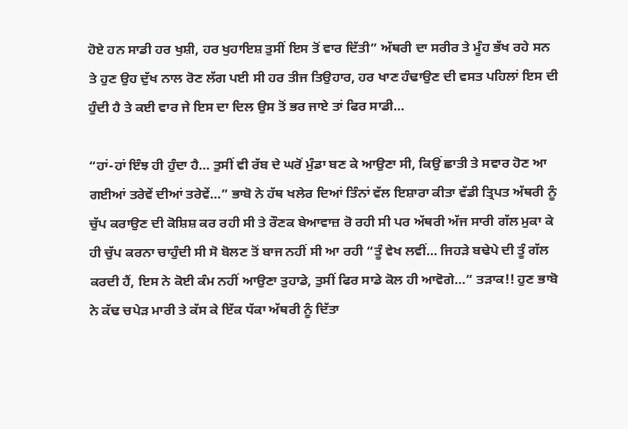ਹੋਏ ਹਨ ਸਾਡੀ ਹਰ ਖੁਸ਼ੀ, ਹਰ ਖੁਹਾਇਸ਼ ਤੁਸੀਂ ਇਸ ਤੋਂ ਵਾਰ ਦਿੱਤੀ” ਅੱਥਰੀ ਦਾ ਸਰੀਰ ਤੇ ਮੂੰਹ ਭੱਖ ਰਹੇ ਸਨ ਤੇ ਹੁਣ ਉਹ ਦੁੱਖ ਨਾਲ ਰੋਣ ਲੱਗ ਪਈ ਸੀ ਹਰ ਤੀਜ ਤਿਉਹਾਰ, ਹਰ ਖਾਣ ਹੰਢਾਉਣ ਦੀ ਵਸਤ ਪਹਿਲਾਂ ਇਸ ਦੀ ਹੁੰਦੀ ਹੈ ਤੇ ਕਈ ਵਾਰ ਜੇ ਇਸ ਦਾ ਦਿਲ ਉਸ ਤੋਂ ਭਰ ਜਾਏ ਤਾਂ ਫਿਰ ਸਾਡੀ…

“ਹਾਂ-ਹਾਂ ਇੰਝ ਹੀ ਹੁੰਦਾ ਹੈ… ਤੁਸੀਂ ਵੀ ਰੱਬ ਦੇ ਘਰੋਂ ਮੁੰਡਾ ਬਣ ਕੇ ਆਉਣਾ ਸੀ, ਕਿਉਂ ਛਾਤੀ ਤੇ ਸਵਾਰ ਹੋਣ ਆ ਗਈਆਂ ਤਰੇਵੇਂ ਦੀਆਂ ਤਰੇਵੇਂ…” ਭਾਬੋ ਨੇ ਹੱਥ ਖਲੇਰ ਦਿਆਂ ਤਿੰਨਾਂ ਵੱਲ ਇਸ਼ਾਰਾ ਕੀਤਾ ਵੱਡੀ ਤ੍ਰਿਪਤ ਅੱਥਰੀ ਨੂੰ ਚੁੱਪ ਕਰਾਉਣ ਦੀ ਕੋਸ਼ਿਸ਼ ਕਰ ਰਹੀ ਸੀ ਤੇ ਰੌਣਕ ਬੇਆਵਾਜ਼ ਰੋ ਰਹੀ ਸੀ ਪਰ ਅੱਥਰੀ ਅੱਜ ਸਾਰੀ ਗੱਲ ਮੁਕਾ ਕੇ ਹੀ ਚੁੱਪ ਕਰਨਾ ਚਾਹੁੰਦੀ ਸੀ ਸੋ ਬੋਲਣ ਤੋਂ ਬਾਜ ਨਹੀਂ ਸੀ ਆ ਰਹੀ “ਤੂੰ ਵੇਖ ਲਵੀਂ… ਜਿਹੜੇ ਬਢੇਪੇ ਦੀ ਤੂੰ ਗੱਲ ਕਰਦੀ ਹੈਂ, ਇਸ ਨੇ ਕੋਈ ਕੰਮ ਨਹੀਂ ਆਉਣਾ ਤੁਹਾਡੇ, ਤੁਸੀਂ ਫਿਰ ਸਾਡੇ ਕੋਲ ਹੀ ਆਵੋਗੇ…” ਤੜਾਕ!! ਹੁਣ ਭਾਬੋ ਨੇ ਕੱਢ ਚਪੇੜ ਮਾਰੀ ਤੇ ਕੱਸ ਕੇ ਇੱਕ ਧੱਕਾ ਅੱਥਰੀ ਨੂੰ ਦਿੱਤਾ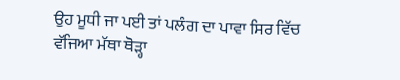ਉਹ ਮੂਧੀ ਜਾ ਪਈ ਤਾਂ ਪਲੰਗ ਦਾ ਪਾਵਾ ਸਿਰ ਵਿੱਚ ਵੱਜਿਆ ਮੱਥਾ ਥੋੜ੍ਹਾ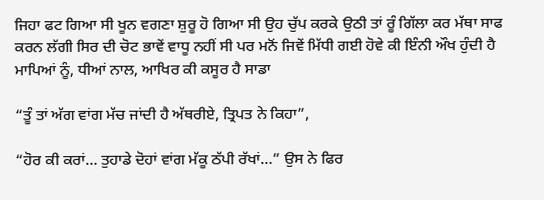ਜਿਹਾ ਫਟ ਗਿਆ ਸੀ ਖੂਨ ਵਗਣਾ ਸ਼ੁਰੂ ਹੋ ਗਿਆ ਸੀ ਉਹ ਚੁੱਪ ਕਰਕੇ ਉਠੀ ਤਾਂ ਰੂੰ ਗਿੱਲਾ ਕਰ ਮੱਥਾ ਸਾਫ ਕਰਨ ਲੱਗੀ ਸਿਰ ਦੀ ਚੋਟ ਭਾਵੇਂ ਵਾਧੂ ਨਹੀਂ ਸੀ ਪਰ ਮਨੋਂ ਜਿਵੇਂ ਮਿੱਧੀ ਗਈ ਹੋਵੇ ਕੀ ਇੰਨੀ ਔਖ ਹੁੰਦੀ ਹੈ ਮਾਪਿਆਂ ਨੂੰ, ਧੀਆਂ ਨਾਲ, ਆਖਿਰ ਕੀ ਕਸੂਰ ਹੈ ਸਾਡਾ

“ਤੂੰ ਤਾਂ ਅੱਗ ਵਾਂਗ ਮੱਚ ਜਾਂਦੀ ਹੈ ਅੱਥਰੀਏ, ਤ੍ਰਿਪਤ ਨੇ ਕਿਹਾ”,

“ਹੋਰ ਕੀ ਕਰਾਂ… ਤੁਹਾਡੇ ਦੋਹਾਂ ਵਾਂਗ ਮੱਕੂ ਠੱਪੀ ਰੱਖਾਂ…” ਉਸ ਨੇ ਫਿਰ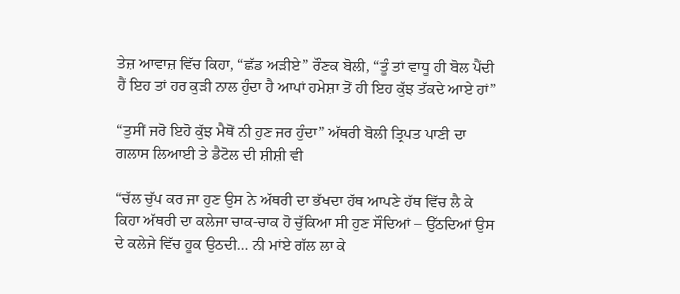ਤੇਜ਼ ਆਵਾਜ਼ ਵਿੱਚ ਕਿਹਾ, “ਛੱਡ ਅੜੀਏ” ਰੌਣਕ ਬੋਲੀ, “ਤੂੰ ਤਾਂ ਵਾਧੂ ਹੀ ਬੋਲ ਪੈਂਦੀ ਹੈਂ ਇਹ ਤਾਂ ਹਰ ਕੁੜੀ ਨਾਲ ਹੁੰਦਾ ਹੈ ਆਪਾਂ ਹਮੇਸ਼ਾ ਤੋਂ ਹੀ ਇਹ ਕੁੱਝ ਤੱਕਦੇ ਆਏ ਹਾਂ”

“ਤੁਸੀਂ ਜਰੋ ਇਹੋ ਕੁੱਝ ਮੈਥੋਂ ਨੀ ਹੁਣ ਜਰ ਹੁੰਦਾ” ਅੱਥਰੀ ਬੋਲੀ ਤ੍ਰਿਪਤ ਪਾਣੀ ਦਾ ਗਲਾਸ ਲਿਆਈ ਤੇ ਡੈਟੋਲ ਦੀ ਸ਼ੀਸ਼ੀ ਵੀ

“ਚੱਲ ਚੁੱਪ ਕਰ ਜਾ ਹੁਣ ਉਸ ਨੇ ਅੱਥਰੀ ਦਾ ਭੱਖਦਾ ਹੱਥ ਆਪਣੇ ਹੱਥ ਵਿੱਚ ਲੈ ਕੇ ਕਿਹਾ ਅੱਥਰੀ ਦਾ ਕਲੇਜਾ ਚਾਕ-ਚਾਕ ਹੋ ਚੁੱਕਿਆ ਸੀ ਹੁਣ ਸੌਦਿਆਂ – ਉੱਠਦਿਆਂ ਉਸ ਦੇ ਕਲੇਜੇ ਵਿੱਚ ਹੂਕ ਉਠਦੀ… ਨੀ ਮਾਂਏ ਗੱਲ ਲਾ ਕੇ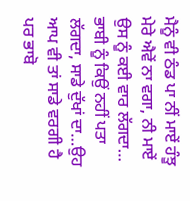ਮੈਨੂੰ ਵੀ ਠੰਡ ਪਾ ਨੀਂ ਮਾਏਂ ਹੰਝੂ ਮੇਰੇ ਐਵੇਂ ਨਾ ਵਗਾ, ਨੀ ਮਾਏਂ ਉਸ ਨੂੰ ਕਈ ਵਾਰ ਲੱਗਦਾ… ਭਾਬੀ ਨੂੰ ਕਿਉਂ ਨਹੀਂ ਪਤਾ ਲੱਗਦਾ, ਸਾਡੇ ਦੁੱਖਾਂ ਦਾ…ਉਹ ਆਪ ਵੀ ਤਾਂ ਸਾਡੇ ਵਰਗੀ ਹੈ ਪਰ ਭਾਬੋ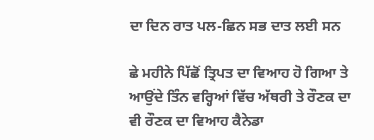ਦਾ ਦਿਨ ਰਾਤ ਪਲ-ਛਿਨ ਸਭ ਦਾਤ ਲਈ ਸਨ

ਛੇ ਮਹੀਨੇ ਪਿੱਛੋਂ ਤ੍ਰਿਪਤ ਦਾ ਵਿਆਹ ਹੋ ਗਿਆ ਤੇ ਆਉਂਦੇ ਤਿੰਨ ਵਰ੍ਹਿਆਂ ਵਿੱਚ ਅੱਥਰੀ ਤੇ ਰੌਣਕ ਦਾ ਵੀ ਰੌਣਕ ਦਾ ਵਿਆਹ ਕੈਨੇਡਾ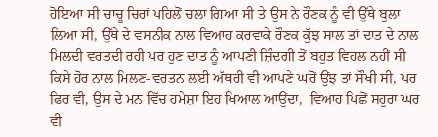ਹੋਇਆ ਸੀ ਚਾਚੂ ਚਿਰਾਂ ਪਹਿਲੋਂ ਚਲਾ ਗਿਆ ਸੀ ਤੇ ਉਸ ਨੇ ਰੌਣਕ ਨੂੰ ਵੀ ਉੱਥੇ ਬੁਲਾ ਲਿਆ ਸੀ, ਉੱਥੇ ਦੇ ਵਸਨੀਕ ਨਾਲ ਵਿਆਹ ਕਰਵਾਕੇ ਰੌਣਕ ਕੁੱਝ ਸਾਲ ਤਾਂ ਦਾਤ ਦੇ ਨਾਲ ਮਿਲਦੀ ਵਰਤਦੀ ਰਹੀ ਪਰ ਹੁਣ ਦਾਤ ਨੂੰ ਆਪਣੀ ਜ਼ਿੰਦਗੀ ਤੋਂ ਬਹੁਤ ਵਿਹਲ ਨਹੀਂ ਸੀ ਕਿਸੇ ਹੋਰ ਨਾਲ ਮਿਲਣ-ਵਰਤਨ ਲਈ ਅੱਥਰੀ ਵੀ ਆਪਣੇ ਘਰੋਂ ਉਂਝ ਤਾਂ ਸੌਖੀ ਸੀ, ਪਰ ਫਿਰ ਵੀ, ਉਸ ਦੇ ਮਨ ਵਿੱਚ ਹਮੇਸ਼ਾ ਇਹ ਖਿਆਲ ਆਉਂਦਾ,  ਵਿਆਹ ਪਿਛੋਂ ਸਹੁਰਾ ਘਰ ਵੀ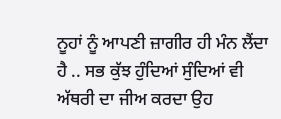ਨੂਹਾਂ ਨੂੰ ਆਪਣੀ ਜ਼ਾਗੀਰ ਹੀ ਮੰਨ ਲੈਂਦਾ ਹੈ .. ਸਭ ਕੁੱਝ ਹੁੰਦਿਆਂ ਸੁੰਦਿਆਂ ਵੀ ਅੱਥਰੀ ਦਾ ਜੀਅ ਕਰਦਾ ਉਹ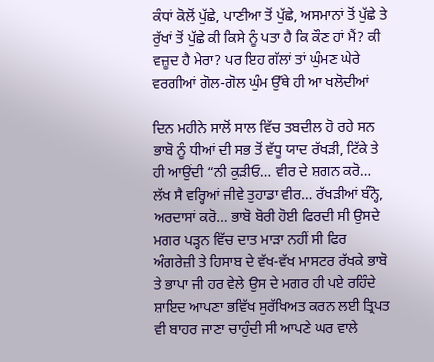ਕੰਧਾਂ ਕੋਲੋਂ ਪੁੱਛੇ, ਪਾਣੀਆ ਤੋਂ ਪੁੱਛੇ, ਅਸਮਾਨਾਂ ਤੋਂ ਪੁੱਛੇ ਤੇ ਰੁੱਖਾਂ ਤੋਂ ਪੁੱਛੇ ਕੀ ਕਿਸੇ ਨੂੰ ਪਤਾ ਹੈ ਕਿ ਕੌਣ ਹਾਂ ਮੈਂ? ਕੀ ਵਜ਼ੂਦ ਹੈ ਮੇਰਾ? ਪਰ ਇਹ ਗੱਲਾਂ ਤਾਂ ਘੁੰਮਣ ਘੇਰੇ ਵਰਗੀਆਂ ਗੋਲ-ਗੋਲ ਘੁੰਮ ਉੱਥੇ ਹੀ ਆ ਖਲੋਦੀਆਂ

ਦਿਨ ਮਹੀਨੇ ਸਾਲੋਂ ਸਾਲ ਵਿੱਚ ਤਬਦੀਲ ਹੋ ਰਹੇ ਸਨ ਭਾਬੋ ਨੂੰ ਧੀਆਂ ਦੀ ਸਭ ਤੋਂ ਵੱਧੂ ਯਾਦ ਰੱਖੜੀ, ਟਿੱਕੇ ਤੇ ਹੀ ਆਉਂਦੀ “ਨੀ ਕੁੜੀਓ… ਵੀਰ ਦੇ ਸ਼ਗਨ ਕਰੋ… ਲੱਖ ਸੈ ਵਰ੍ਹਿਆਂ ਜੀਵੇ ਤੁਹਾਡਾ ਵੀਰ… ਰੱਖੜੀਆਂ ਬੰਨ੍ਹੋ, ਅਰਦਾਸਾਂ ਕਰੋ… ਭਾਬੋ ਬੋਰੀ ਹੋਈ ਫਿਰਦੀ ਸੀ ਉਸਦੇ ਮਗਰ ਪੜ੍ਹਨ ਵਿੱਚ ਦਾਤ ਮਾੜਾ ਨਹੀਂ ਸੀ ਫਿਰ ਅੰਗਰੇਜ਼ੀ ਤੇ ਹਿਸਾਬ ਦੇ ਵੱਖ-ਵੱਖ ਮਾਸਟਰ ਰੱਖਕੇ ਭਾਬੋ ਤੇ ਭਾਪਾ ਜੀ ਹਰ ਵੇਲੇ ਉਸ ਦੇ ਮਗਰ ਹੀ ਪਏ ਰਹਿੰਦੇ ਸ਼ਾਇਦ ਆਪਣਾ ਭਵਿੱਖ ਸੁਰੱਖਿਅਤ ਕਰਨ ਲਈ ਤ੍ਰਿਪਤ ਵੀ ਬਾਹਰ ਜਾਣਾ ਚਾਹੁੰਦੀ ਸੀ ਆਪਣੇ ਘਰ ਵਾਲੇ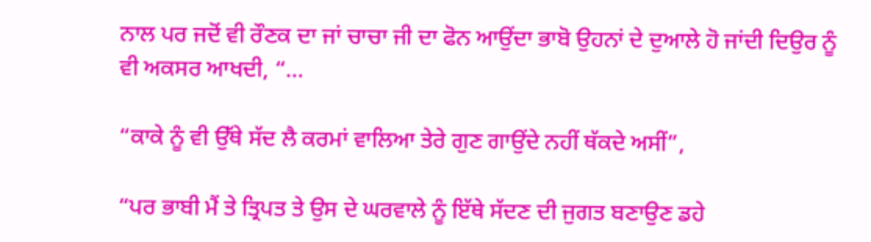ਨਾਲ ਪਰ ਜਦੋਂ ਵੀ ਰੌਣਕ ਦਾ ਜਾਂ ਚਾਚਾ ਜੀ ਦਾ ਫੋਨ ਆਉਂਦਾ ਭਾਬੋ ਉਹਨਾਂ ਦੇ ਦੁਆਲੇ ਹੋ ਜਾਂਦੀ ਦਿਉਰ ਨੂੰ ਵੀ ਅਕਸਰ ਆਖਦੀ, “…

“ਕਾਕੇ ਨੂੰ ਵੀ ਉੱਥੇ ਸੱਦ ਲੈ ਕਰਮਾਂ ਵਾਲਿਆ ਤੇਰੇ ਗੁਣ ਗਾਉਂਦੇ ਨਹੀਂ ਥੱਕਦੇ ਅਸੀਂ”,

“ਪਰ ਭਾਬੀ ਮੈਂ ਤੇ ਤ੍ਰਿਪਤ ਤੇ ਉਸ ਦੇ ਘਰਵਾਲੇ ਨੂੰ ਇੱਥੇ ਸੱਦਣ ਦੀ ਜੁਗਤ ਬਣਾਉਣ ਡਹੇ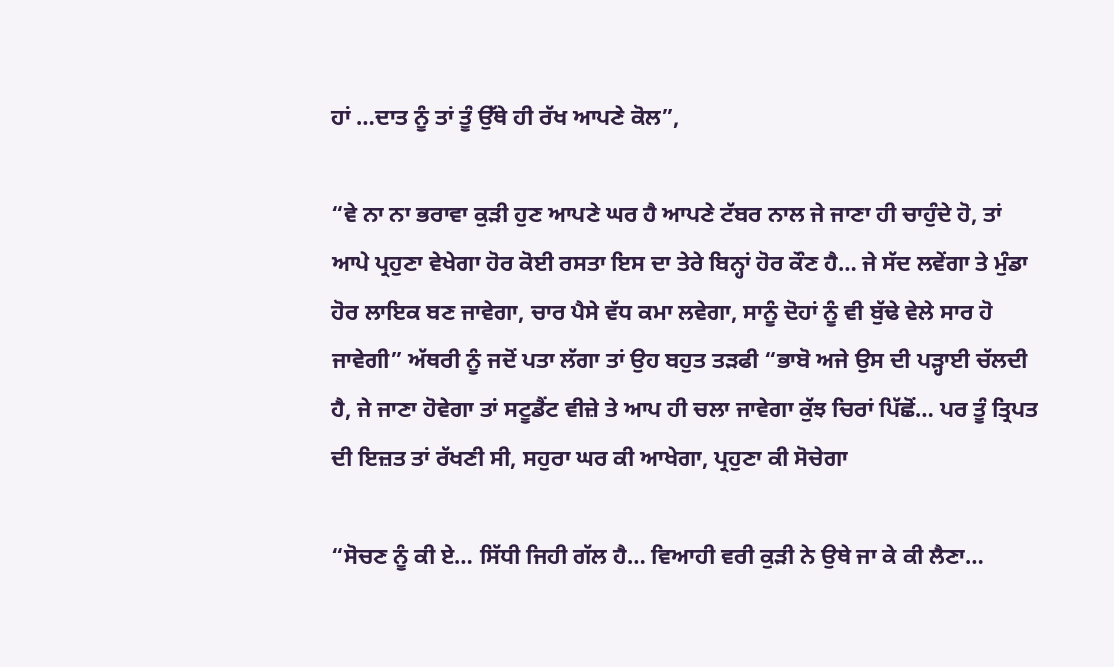ਹਾਂ …ਦਾਤ ਨੂੰ ਤਾਂ ਤੂੰ ਉੱਥੇ ਹੀ ਰੱਖ ਆਪਣੇ ਕੋਲ”,

“ਵੇ ਨਾ ਨਾ ਭਰਾਵਾ ਕੁੜੀ ਹੁਣ ਆਪਣੇ ਘਰ ਹੈ ਆਪਣੇ ਟੱਬਰ ਨਾਲ ਜੇ ਜਾਣਾ ਹੀ ਚਾਹੁੰਦੇ ਹੋ, ਤਾਂ ਆਪੇ ਪ੍ਰਹੁਣਾ ਵੇਖੇਗਾ ਹੋਰ ਕੋਈ ਰਸਤਾ ਇਸ ਦਾ ਤੇਰੇ ਬਿਨ੍ਹਾਂ ਹੋਰ ਕੌਣ ਹੈ… ਜੇ ਸੱਦ ਲਵੇਂਗਾ ਤੇ ਮੁੰਡਾ ਹੋਰ ਲਾਇਕ ਬਣ ਜਾਵੇਗਾ, ਚਾਰ ਪੈਸੇ ਵੱਧ ਕਮਾ ਲਵੇਗਾ, ਸਾਨੂੰ ਦੋਹਾਂ ਨੂੰ ਵੀ ਬੁੱਢੇ ਵੇਲੇ ਸਾਰ ਹੋ ਜਾਵੇਗੀ” ਅੱਥਰੀ ਨੂੰ ਜਦੋਂ ਪਤਾ ਲੱਗਾ ਤਾਂ ਉਹ ਬਹੁਤ ਤੜਫੀ “ਭਾਬੋ ਅਜੇ ਉਸ ਦੀ ਪੜ੍ਹਾਈ ਚੱਲਦੀ ਹੈ, ਜੇ ਜਾਣਾ ਹੋਵੇਗਾ ਤਾਂ ਸਟੂਡੈਂਟ ਵੀਜ਼ੇ ਤੇ ਆਪ ਹੀ ਚਲਾ ਜਾਵੇਗਾ ਕੁੱਝ ਚਿਰਾਂ ਪਿੱਛੋਂ… ਪਰ ਤੂੰ ਤ੍ਰਿਪਤ ਦੀ ਇਜ਼ਤ ਤਾਂ ਰੱਖਣੀ ਸੀ, ਸਹੁਰਾ ਘਰ ਕੀ ਆਖੇਗਾ, ਪ੍ਰਹੁਣਾ ਕੀ ਸੋਚੇਗਾ

“ਸੋਚਣ ਨੂੰ ਕੀ ਏ… ਸਿੱਧੀ ਜਿਹੀ ਗੱਲ ਹੈ… ਵਿਆਹੀ ਵਰੀ ਕੁੜੀ ਨੇ ਉਥੇ ਜਾ ਕੇ ਕੀ ਲੈਣਾ…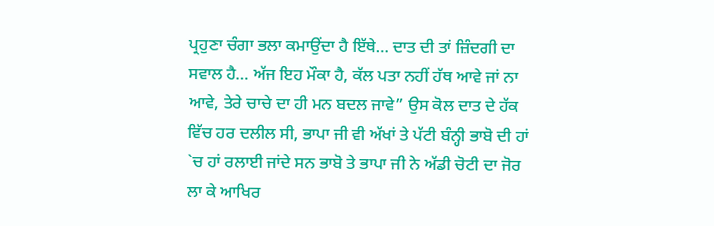ਪ੍ਰਹੁਣਾ ਚੰਗਾ ਭਲਾ ਕਮਾਉਂਦਾ ਹੈ ਇੱਥੇ… ਦਾਤ ਦੀ ਤਾਂ ਜ਼ਿੰਦਗੀ ਦਾ ਸਵਾਲ ਹੈ… ਅੱਜ ਇਹ ਮੌਕਾ ਹੈ, ਕੱਲ ਪਤਾ ਨਹੀਂ ਹੱਥ ਆਵੇ ਜਾਂ ਨਾ ਆਵੇ, ਤੇਰੇ ਚਾਚੇ ਦਾ ਹੀ ਮਨ ਬਦਲ ਜਾਵੇ” ਉਸ ਕੋਲ ਦਾਤ ਦੇ ਹੱਕ ਵਿੱਚ ਹਰ ਦਲੀਲ ਸੀ, ਭਾਪਾ ਜੀ ਵੀ ਅੱਖਾਂ ਤੇ ਪੱਟੀ ਬੰਨ੍ਹੀ ਭਾਬੋ ਦੀ ਹਾਂ `ਚ ਹਾਂ ਰਲਾਈ ਜਾਂਦੇ ਸਨ ਭਾਬੋ ਤੇ ਭਾਪਾ ਜੀ ਨੇ ਅੱਡੀ ਚੋਟੀ ਦਾ ਜੋਰ ਲਾ ਕੇ ਆਖਿਰ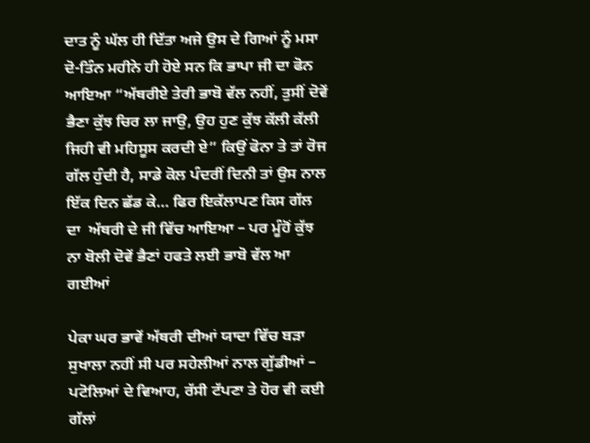ਦਾਤ ਨੂੰ ਘੱਲ ਹੀ ਦਿੱਤਾ ਅਜੇ ਉਸ ਦੇ ਗਿਆਂ ਨੂੰ ਮਸਾ ਦੋ-ਤਿੰਨ ਮਹੀਨੇ ਹੀ ਹੋਏ ਸਨ ਕਿ ਭਾਪਾ ਜੀ ਦਾ ਫੋਨ ਆਇਆ “ਅੱਥਰੀਏ ਤੇਰੀ ਭਾਬੋ ਵੱਲ ਨਹੀਂ, ਤੁਸੀਂ ਦੋਵੇਂ ਭੈਣਾ ਕੁੱਝ ਚਿਰ ਲਾ ਜਾਉ, ਉਹ ਹੁਣ ਕੁੱਝ ਕੱਲੀ ਕੱਲੀ ਜਿਹੀ ਵੀ ਮਹਿਸੂਸ ਕਰਦੀ ਏ” ਕਿਉਂ ਫੋਨਾ ਤੇ ਤਾਂ ਰੋਜ ਗੱਲ ਹੁੰਦੀ ਹੈ, ਸਾਡੇ ਕੋਲ ਪੰਦਰੀਂ ਦਿਨੀ ਤਾਂ ਉਸ ਨਾਲ ਇੱਕ ਦਿਨ ਛੱਡ ਕੇ… ਫਿਰ ਇਕੱਲਾਪਣ ਕਿਸ ਗੱਲ ਦਾ  ਅੱਥਰੀ ਦੇ ਜੀ ਵਿੱਚ ਆਇਆ – ਪਰ ਮੂੰਹੋਂ ਕੁੱਝ ਨਾ ਬੋਲੀ ਦੋਵੇਂ ਭੈਣਾਂ ਹਫਤੇ ਲਈ ਭਾਬੋ ਵੱਲ ਆ ਗਈਆਂ

ਪੇਕਾ ਘਰ ਭਾਵੇਂ ਅੱਥਰੀ ਦੀਆਂ ਯਾਦਾ ਵਿੱਚ ਬੜਾ ਸੁਖਾਲਾ ਨਹੀਂ ਸੀ ਪਰ ਸਹੇਲੀਆਂ ਨਾਲ ਗੁੱਡੀਆਂ – ਪਟੋਲਿਆਂ ਦੇ ਵਿਆਹ, ਰੱਸੀ ਟੱਪਣਾ ਤੇ ਹੋਰ ਵੀ ਕਈ ਗੱਲਾਂ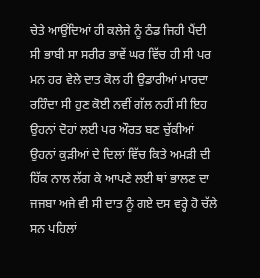ਚੇਤੇ ਆਉਂਦਿਆਂ ਹੀ ਕਲੇਜੇ ਨੂੰ ਠੰਡ ਜਿਹੀ ਪੈਂਦੀ ਸੀ ਭਾਬੀ ਸਾ ਸਰੀਰ ਭਾਵੇਂ ਘਰ ਵਿੱਚ ਹੀ ਸੀ ਪਰ ਮਨ ਹਰ ਵੇਲੇ ਦਾਤ ਕੋਲ ਹੀ ਉਡਾਰੀਆਂ ਮਾਰਦਾ ਰਹਿੰਦਾ ਸੀ ਹੁਣ ਕੋਈ ਨਵੀਂ ਗੱਲ ਨਹੀਂ ਸੀ ਇਹ ਉਹਨਾਂ ਦੋਹਾਂ ਲਈ ਪਰ ਔਰਤ ਬਣ ਚੁੱਕੀਆਂ ਉਹਨਾਂ ਕੁੜੀਆਂ ਦੇ ਦਿਲਾਂ ਵਿੱਚ ਕਿਤੇ ਅਮੜੀ ਦੀ ਹਿੱਕ ਨਾਲ ਲੱਗ ਕੇ ਆਪਣੇ ਲਈ ਥਾਂ ਭਾਲਣ ਦਾ ਜਜਬਾ ਅਜੇ ਵੀ ਸੀ ਦਾਤ ਨੂੰ ਗਏ ਦਸ ਵਰ੍ਹੇ ਹੋ ਚੱਲੇ ਸਨ ਪਹਿਲਾਂ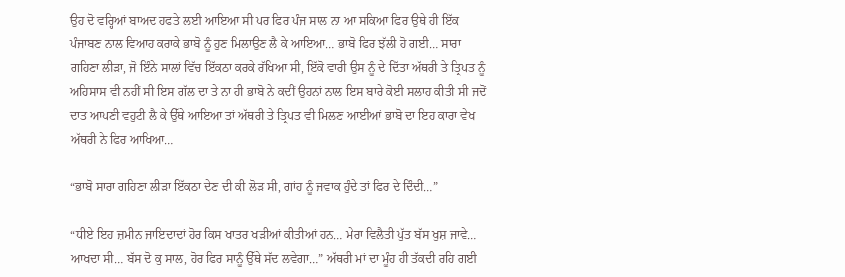ਉਹ ਦੋ ਵਰ੍ਹਿਆਂ ਬਾਅਦ ਹਫਤੇ ਲਈ ਆਇਆ ਸੀ ਪਰ ਫਿਰ ਪੰਜ ਸਾਲ ਨਾ ਆ ਸਕਿਆ ਫਿਰ ਉਥੇ ਹੀ ਇੱਕ ਪੰਜਾਬਣ ਨਾਲ ਵਿਆਹ ਕਰਾਕੇ ਭਾਬੋ ਨੂੰ ਹੁਣ ਮਿਲਾਉਣ ਲੈ ਕੇ ਆਇਆ… ਭਾਬੋ ਫਿਰ ਝੱਲੀ ਹੋ ਗਈ… ਸਾਰਾ ਗਹਿਣਾ ਲੀੜਾ, ਜੋ ਇੰਨੇ ਸਾਲਾਂ ਵਿੱਚ ਇੱਕਠਾ ਕਰਕੇ ਰੱਖਿਆ ਸੀ, ਇੱਕੋ ਵਾਰੀ ਉਸ ਨੂੰ ਦੇ ਦਿੱਤਾ ਅੱਥਰੀ ਤੇ ਤ੍ਰਿਪਤ ਨੂੰ ਅਹਿਸਾਸ ਵੀ ਨਹੀਂ ਸੀ ਇਸ ਗੱਲ ਦਾ ਤੇ ਨਾ ਹੀ ਭਾਬੋ ਨੇ ਕਦੀਂ ਉਹਨਾਂ ਨਾਲ ਇਸ ਬਾਰੇ ਕੋਈ ਸਲਾਹ ਕੀਤੀ ਸੀ ਜਦੋਂ ਦਾਤ ਆਪਣੀ ਵਹੁਟੀ ਲੈ ਕੇ ਉੱਥੇ ਆਇਆ ਤਾਂ ਅੱਥਰੀ ਤੇ ਤ੍ਰਿਪਤ ਵੀ ਮਿਲਣ ਆਈਆਂ ਭਾਬੋ ਦਾ ਇਹ ਕਾਰਾ ਵੇਖ ਅੱਥਰੀ ਨੇ ਫਿਰ ਆਖਿਆ…

“ਭਾਬੋ ਸਾਰਾ ਗਹਿਣਾ ਲੀੜਾ ਇੱਕਠਾ ਦੇਣ ਦੀ ਕੀ ਲੋੜ ਸੀ, ਗਾਂਹ ਨੂੰ ਜਵਾਕ ਹੁੰਦੇ ਤਾਂ ਫਿਰ ਦੇ ਦਿੰਦੀ…”

“ਧੀਏ ਇਹ ਜ਼ਮੀਨ ਜਾਇਦਾਦਾਂ ਹੋਰ ਕਿਸ ਖਾਤਰ ਖੜੀਆਂ ਕੀਤੀਆਂ ਹਨ… ਮੇਰਾ ਵਿਲੈਤੀ ਪੁੱਤ ਬੱਸ ਖੁਸ਼ ਜਾਵੇ… ਆਖਦਾ ਸੀ… ਬੱਸ ਦੋ ਕੁ ਸਾਲ, ਹੋਰ ਫਿਰ ਸਾਨੂੰ ਉੱਥੇ ਸੱਦ ਲਵੇਗਾ…” ਅੱਥਰੀ ਮਾਂ ਦਾ ਮੂੰਹ ਹੀ ਤੱਕਦੀ ਰਹਿ ਗਈ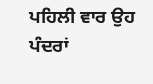ਪਹਿਲੀ ਵਾਰ ਉਹ ਪੰਦਰਾਂ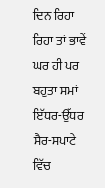ਦਿਨ ਰਿਹਾ ਰਿਹਾ ਤਾਂ ਭਾਵੇਂ ਘਰ ਹੀ ਪਰ ਬਹੁਤਾ ਸਮਾਂ ਇੱਧਰ-ਉੱਧਰ ਸੈਰ-ਸਪਾਟੇ ਵਿੱਚ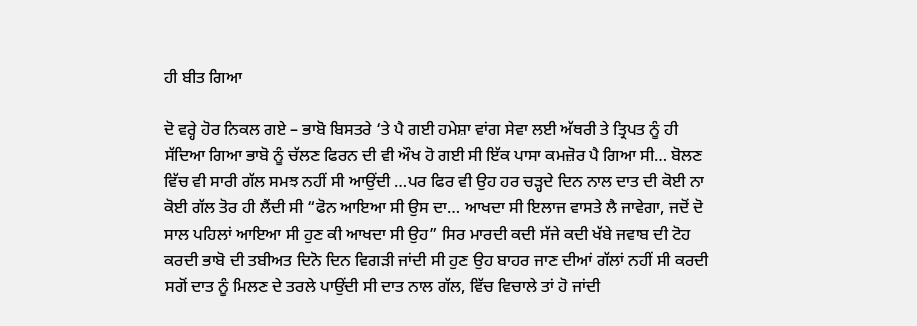ਹੀ ਬੀਤ ਗਿਆ

ਦੋ ਵਰ੍ਹੇ ਹੋਰ ਨਿਕਲ ਗਏ – ਭਾਬੋ ਬਿਸਤਰੇ ‘ਤੇ ਪੈ ਗਈ ਹਮੇਸ਼ਾ ਵਾਂਗ ਸੇਵਾ ਲਈ ਅੱਥਰੀ ਤੇ ਤ੍ਰਿਪਤ ਨੂੰ ਹੀ ਸੱਦਿਆ ਗਿਆ ਭਾਬੋ ਨੂੰ ਚੱਲਣ ਫਿਰਨ ਦੀ ਵੀ ਔਖ ਹੋ ਗਈ ਸੀ ਇੱਕ ਪਾਸਾ ਕਮਜ਼ੋਰ ਪੈ ਗਿਆ ਸੀ… ਬੋਲਣ ਵਿੱਚ ਵੀ ਸਾਰੀ ਗੱਲ ਸਮਝ ਨਹੀਂ ਸੀ ਆਉਂਦੀ …ਪਰ ਫਿਰ ਵੀ ਉਹ ਹਰ ਚੜ੍ਹਦੇ ਦਿਨ ਨਾਲ ਦਾਤ ਦੀ ਕੋਈ ਨਾ ਕੋਈ ਗੱਲ ਤੋਰ ਹੀ ਲੈਂਦੀ ਸੀ “ਫੋਨ ਆਇਆ ਸੀ ਉਸ ਦਾ… ਆਖਦਾ ਸੀ ਇਲਾਜ ਵਾਸਤੇ ਲੈ ਜਾਵੇਗਾ, ਜਦੋਂ ਦੋ ਸਾਲ ਪਹਿਲਾਂ ਆਇਆ ਸੀ ਹੁਣ ਕੀ ਆਖਦਾ ਸੀ ਉਹ” ਸਿਰ ਮਾਰਦੀ ਕਦੀ ਸੱਜੇ ਕਦੀ ਖੱਬੇ ਜਵਾਬ ਦੀ ਟੋਹ ਕਰਦੀ ਭਾਬੋ ਦੀ ਤਬੀਅਤ ਦਿਨੋ ਦਿਨ ਵਿਗੜੀ ਜਾਂਦੀ ਸੀ ਹੁਣ ਉਹ ਬਾਹਰ ਜਾਣ ਦੀਆਂ ਗੱਲਾਂ ਨਹੀਂ ਸੀ ਕਰਦੀ ਸਗੋਂ ਦਾਤ ਨੂੰ ਮਿਲਣ ਦੇ ਤਰਲੇ ਪਾਉਂਦੀ ਸੀ ਦਾਤ ਨਾਲ ਗੱਲ, ਵਿੱਚ ਵਿਚਾਲੇ ਤਾਂ ਹੋ ਜਾਂਦੀ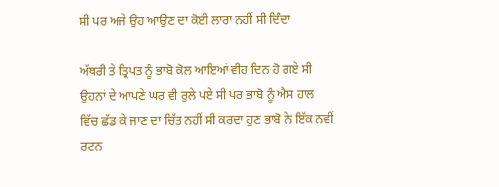ਸੀ ਪਰ ਅਜੇ ਉਹ ਆਉਣ ਦਾ ਕੋਈ ਲਾਰਾ ਨਹੀਂ ਸੀ ਦਿੰਦਾ

ਅੱਥਰੀ ਤੇ ਤ੍ਰਿਪਤ ਨੂੰ ਭਾਬੋ ਕੋਲ ਆਇਆਂ ਵੀਹ ਦਿਨ ਹੋ ਗਏ ਸੀ ਉਹਨਾਂ ਦੇ ਆਪਣੇ ਘਰ ਵੀ ਰੁਲੇ ਪਏ ਸੀ ਪਰ ਭਾਬੋ ਨੂੰ ਐਸ ਹਾਲ ਵਿੱਚ ਛੱਡ ਕੇ ਜਾਣ ਦਾ ਚਿੱਤ ਨਹੀਂ ਸੀ ਕਰਦਾ ਹੁਣ ਭਾਬੋ ਨੇ ਇੱਕ ਨਵੀਂ ਰਟਨ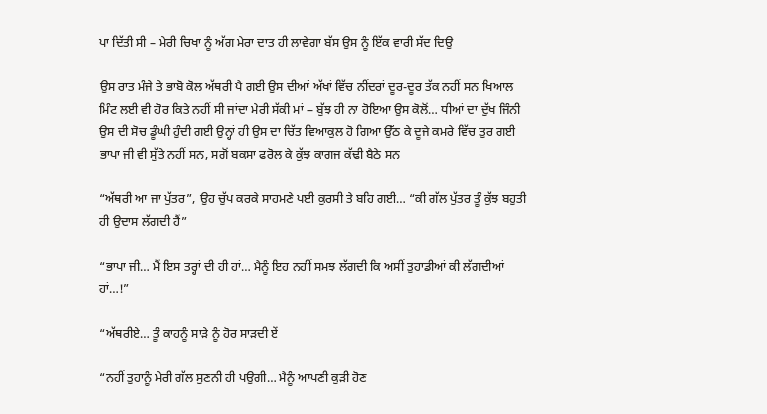ਪਾ ਦਿੱਤੀ ਸੀ – ਮੇਰੀ ਚਿਖਾ ਨੂੰ ਅੱਗ ਮੇਰਾ ਦਾਤ ਹੀ ਲਾਵੇਗਾ ਬੱਸ ਉਸ ਨੂੰ ਇੱਕ ਵਾਰੀ ਸੱਦ ਦਿਉ

ਉਸ ਰਾਤ ਮੰਜੇ ਤੇ ਭਾਬੋ ਕੋਲ ਅੱਥਰੀ ਪੈ ਗਈ ਉਸ ਦੀਆਂ ਅੱਖਾਂ ਵਿੱਚ ਨੀਂਦਰਾਂ ਦੂਰ-ਦੂਰ ਤੱਕ ਨਹੀਂ ਸਨ ਖਿਆਲ ਮਿੰਟ ਲਈ ਵੀ ਹੋਰ ਕਿਤੇ ਨਹੀਂ ਸੀ ਜਾਂਦਾ ਮੇਰੀ ਸੱਕੀ ਮਾਂ – ਬੁੱਝ ਹੀ ਨਾ ਹੋਇਆ ਉਸ ਕੋਲੋਂ… ਧੀਆਂ ਦਾ ਦੁੱਖ ਜਿੰਨੀ ਉਸ ਦੀ ਸੋਚ ਡੂੰਘੀ ਹੁੰਦੀ ਗਈ ਉਨ੍ਹਾਂ ਹੀ ਉਸ ਦਾ ਚਿੱਤ ਵਿਆਕੁਲ ਹੋ ਗਿਆ ਉੱਠ ਕੇ ਦੂਜੇ ਕਮਰੇ ਵਿੱਚ ਤੁਰ ਗਈ ਭਾਪਾ ਜੀ ਵੀ ਸੁੱਤੇ ਨਹੀਂ ਸਨ, ਸਗੋਂ ਬਕਸਾ ਫਰੋਲ ਕੇ ਕੁੱਝ ਕਾਗਜ ਕੱਢੀ ਬੈਠੇ ਸਨ

“ਅੱਥਰੀ ਆ ਜਾ ਪੁੱਤਰ”, ਉਹ ਚੁੱਪ ਕਰਕੇ ਸਾਹਮਣੇ ਪਈ ਕੁਰਸੀ ਤੇ ਬਹਿ ਗਈ… “ਕੀ ਗੱਲ ਪੁੱਤਰ ਤੂੰ ਕੁੱਝ ਬਹੁਤੀ ਹੀ ਉਦਾਸ ਲੱਗਦੀ ਹੈਂ”

“ਭਾਪਾ ਜੀ… ਮੈਂ ਇਸ ਤਰ੍ਹਾਂ ਦੀ ਹੀ ਹਾਂ… ਮੈਨੂੰ ਇਹ ਨਹੀਂ ਸਮਝ ਲੱਗਦੀ ਕਿ ਅਸੀਂ ਤੁਹਾਡੀਆਂ ਕੀ ਲੱਗਦੀਆਂ ਹਾਂ…!”

“ਅੱਥਰੀਏ… ਤੂੰ ਕਾਹਨੂੰ ਸਾੜੇ ਨੂੰ ਹੋਰ ਸਾੜਦੀ ਏਂ

“ਨਹੀਂ ਤੁਹਾਨੂੰ ਮੇਰੀ ਗੱਲ ਸੁਣਨੀ ਹੀ ਪਉਗੀ… ਮੈਨੂੰ ਆਪਣੀ ਕੁੜੀ ਹੋਣ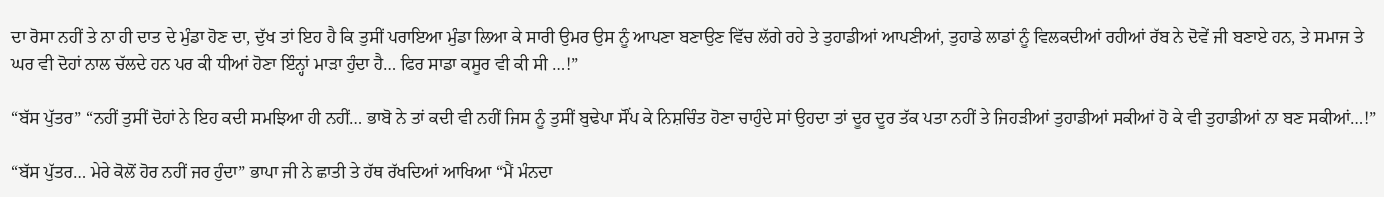ਦਾ ਰੋਸਾ ਨਹੀਂ ਤੇ ਨਾ ਹੀ ਦਾਤ ਦੇ ਮੁੰਡਾ ਹੋਣ ਦਾ, ਦੁੱਖ ਤਾਂ ਇਹ ਹੈ ਕਿ ਤੁਸੀਂ ਪਰਾਇਆ ਮੁੰਡਾ ਲਿਆ ਕੇ ਸਾਰੀ ਉਮਰ ਉਸ ਨੂੰ ਆਪਣਾ ਬਣਾਉਣ ਵਿੱਚ ਲੱਗੇ ਰਹੇ ਤੇ ਤੁਹਾਡੀਆਂ ਆਪਣੀਆਂ, ਤੁਹਾਡੇ ਲਾਡਾਂ ਨੂੰ ਵਿਲਕਦੀਆਂ ਰਹੀਆਂ ਰੱਬ ਨੇ ਦੋਵੇਂ ਜੀ ਬਣਾਏ ਹਨ, ਤੇ ਸਮਾਜ ਤੇ ਘਰ ਵੀ ਦੋਹਾਂ ਨਾਲ ਚੱਲਦੇ ਹਨ ਪਰ ਕੀ ਧੀਆਂ ਹੋਣਾ ਇੰਨ੍ਹਾਂ ਮਾੜਾ ਹੁੰਦਾ ਹੈ… ਫਿਰ ਸਾਡਾ ਕਸੂਰ ਵੀ ਕੀ ਸੀ …!”

“ਬੱਸ ਪੁੱਤਰ” “ਨਹੀਂ ਤੁਸੀਂ ਦੋਹਾਂ ਨੇ ਇਹ ਕਦੀ ਸਮਝਿਆ ਹੀ ਨਹੀਂ… ਭਾਬੋ ਨੇ ਤਾਂ ਕਦੀ ਵੀ ਨਹੀਂ ਜਿਸ ਨੂੰ ਤੁਸੀਂ ਬੁਢੇਪਾ ਸੌਂਪ ਕੇ ਨਿਸ਼ਚਿੰਤ ਹੋਣਾ ਚਾਹੁੰਦੇ ਸਾਂ ਉਹਦਾ ਤਾਂ ਦੂਰ ਦੂਰ ਤੱਕ ਪਤਾ ਨਹੀਂ ਤੇ ਜਿਹੜੀਆਂ ਤੁਹਾਡੀਆਂ ਸਕੀਆਂ ਹੋ ਕੇ ਵੀ ਤੁਹਾਡੀਆਂ ਨਾ ਬਣ ਸਕੀਆਂ…!”

“ਬੱਸ ਪੁੱਤਰ… ਮੇਰੇ ਕੋਲੋਂ ਹੋਰ ਨਹੀਂ ਜਰ ਹੁੰਦਾ” ਭਾਪਾ ਜੀ ਨੇ ਛਾਤੀ ਤੇ ਹੱਥ ਰੱਖਦਿਆਂ ਆਖਿਆ “ਮੈਂ ਮੰਨਦਾ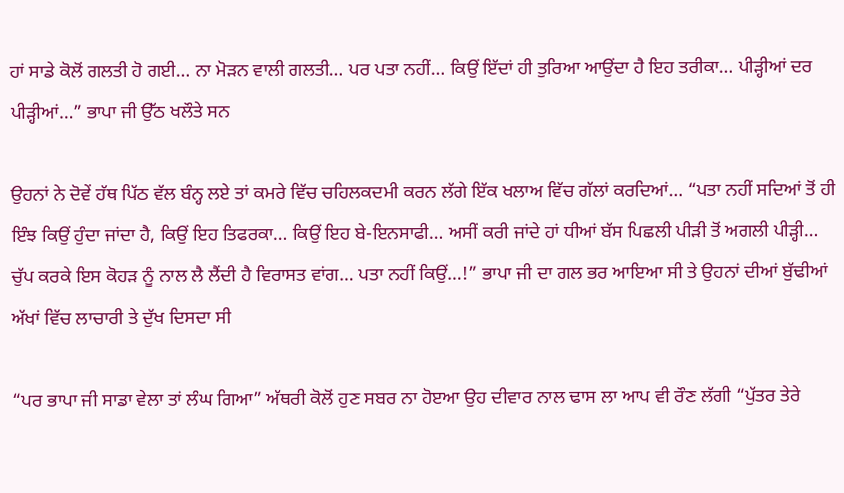ਹਾਂ ਸਾਡੇ ਕੋਲੋਂ ਗਲਤੀ ਹੋ ਗਈ… ਨਾ ਮੋੜਨ ਵਾਲੀ ਗਲਤੀ… ਪਰ ਪਤਾ ਨਹੀਂ… ਕਿਉਂ ਇੱਦਾਂ ਹੀ ਤੁਰਿਆ ਆਉਂਦਾ ਹੈ ਇਹ ਤਰੀਕਾ… ਪੀੜ੍ਹੀਆਂ ਦਰ ਪੀੜ੍ਹੀਆਂ…” ਭਾਪਾ ਜੀ ਉੱਠ ਖਲੌਤੇ ਸਨ

ਉਹਨਾਂ ਨੇ ਦੋਵੇਂ ਹੱਥ ਪਿੱਠ ਵੱਲ ਬੰਨ੍ਹ ਲਏ ਤਾਂ ਕਮਰੇ ਵਿੱਚ ਚਹਿਲਕਦਮੀ ਕਰਨ ਲੱਗੇ ਇੱਕ ਖਲਾਅ ਵਿੱਚ ਗੱਲਾਂ ਕਰਦਿਆਂ… “ਪਤਾ ਨਹੀਂ ਸਦਿਆਂ ਤੋਂ ਹੀ ਇੰਝ ਕਿਉਂ ਹੁੰਦਾ ਜਾਂਦਾ ਹੈ, ਕਿਉਂ ਇਹ ਤਿਫਰਕਾ… ਕਿਉਂ ਇਹ ਬੇ-ਇਨਸਾਫੀ… ਅਸੀਂ ਕਰੀ ਜਾਂਦੇ ਹਾਂ ਧੀਆਂ ਬੱਸ ਪਿਛਲੀ ਪੀੜੀ ਤੋਂ ਅਗਲੀ ਪੀੜ੍ਹੀ… ਚੁੱਪ ਕਰਕੇ ਇਸ ਕੋਹੜ ਨੂੰ ਨਾਲ ਲੈ ਲੈਂਦੀ ਹੈ ਵਿਰਾਸਤ ਵਾਂਗ… ਪਤਾ ਨਹੀਂ ਕਿਉਂ…!” ਭਾਪਾ ਜੀ ਦਾ ਗਲ ਭਰ ਆਇਆ ਸੀ ਤੇ ਉਹਨਾਂ ਦੀਆਂ ਬੁੱਢੀਆਂ ਅੱਖਾਂ ਵਿੱਚ ਲਾਚਾਰੀ ਤੇ ਦੁੱਖ ਦਿਸਦਾ ਸੀ

“ਪਰ ਭਾਪਾ ਜੀ ਸਾਡਾ ਵੇਲਾ ਤਾਂ ਲੰਘ ਗਿਆ” ਅੱਥਰੀ ਕੋਲੋਂ ਹੁਣ ਸਬਰ ਨਾ ਹੋੲਆ ਉਹ ਦੀਵਾਰ ਨਾਲ ਢਾਸ ਲਾ ਆਪ ਵੀ ਰੌਣ ਲੱਗੀ “ਪੁੱਤਰ ਤੇਰੇ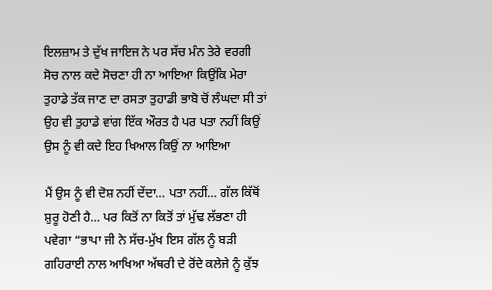ਇਲਜ਼ਾਮ ਤੇ ਦੁੱਖ ਜਾਇਜ ਨੇ ਪਰ ਸੱਚ ਮੰਨ ਤੇਰੇ ਵਰਗੀ ਸੋਚ ਨਾਲ ਕਦੇ ਸੋਚਣਾ ਹੀ ਨਾ ਆਇਆ ਕਿਉਂਕਿ ਮੇਰਾ ਤੁਹਾਡੇ ਤੱਕ ਜਾਣ ਦਾ ਰਸਤਾ ਤੁਹਾਡੀ ਭਾਬੋ ਚੋਂ ਲੰਘਦਾ ਸੀ ਤਾਂ ਉਹ ਵੀ ਤੁਹਾਡੇ ਵਾਂਗ ਇੱਕ ਔਰਤ ਹੈ ਪਰ ਪਤਾ ਨਹੀਂ ਕਿਉਂ ਉਸ ਨੂੰ ਵੀ ਕਦੇ ਇਹ ਖਿਆਲ ਕਿਉਂ ਨਾ ਆਇਆ

ਮੈਂ ਉਸ ਨੂੰ ਵੀ ਦੋਸ਼ ਨਹੀਂ ਦੇਂਦਾ… ਪਤਾ ਨਹੀਂ… ਗੱਲ ਕਿੱਥੋਂ ਸ਼ੁਰੂ ਹੋਣੀ ਹੈ… ਪਰ ਕਿਤੋਂ ਨਾ ਕਿਤੋਂ ਤਾਂ ਮੁੱਢ ਲੱਭਣਾ ਹੀ ਪਵੇਗਾ “ਭਾਪਾ ਜੀ ਨੇ ਸੱਚ-ਮੁੱਖ ਇਸ ਗੱਲ ਨੂੰ ਬੜੀ ਗਹਿਰਾਈ ਨਾਲ ਆਖਿਆ ਅੱਥਰੀ ਦੇ ਰੋਂਦੇ ਕਲੇਜੇ ਨੂੰ ਕੁੱਝ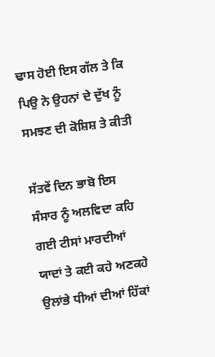ਢਾਸ ਹੋਈ ਇਸ ਗੱਲ ਤੇ ਕਿ ਪਿਉ ਨੇ ਉਹਨਾਂ ਦੇ ਦੁੱਖ ਨੂੰ ਸਮਝਣ ਦੀ ਕੋਸ਼ਿਸ਼ ਤੇ ਕੀਤੀ

ਸੱਤਵੇਂ ਦਿਨ ਭਾਬੋ ਇਸ ਸੰਸਾਰ ਨੂੰ ਅਲਵਿਦਾ ਕਹਿ ਗਈ ਟੀਸਾਂ ਮਾਰਦੀਆਂ ਯਾਦਾਂ ਤੇ ਕਈ ਕਹੇ ਅਣਕਹੇ ਉਲਾਂਭੇ ਧੀਆਂ ਦੀਆਂ ਹਿੱਕਾਂ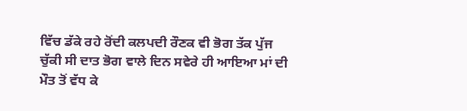ਵਿੱਚ ਡੱਕੇ ਰਹੇ ਰੋਂਦੀ ਕਲਪਦੀ ਰੌਣਕ ਵੀ ਭੋਗ ਤੱਕ ਪੁੱਜ ਚੁੱਕੀ ਸੀ ਦਾਤ ਭੋਗ ਵਾਲੇ ਦਿਨ ਸਵੇਰੇ ਹੀ ਆਇਆ ਮਾਂ ਦੀ ਮੌਤ ਤੋਂ ਵੱਧ ਕੇ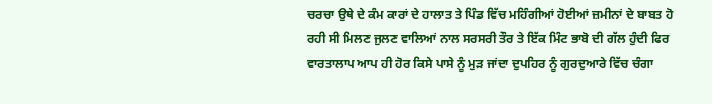ਚਰਚਾ ਉਥੇ ਦੇ ਕੰਮ ਕਾਰਾਂ ਦੇ ਹਾਲਾਤ ਤੇ ਪਿੰਡ ਵਿੱਚ ਮਹਿੰਗੀਆਂ ਹੋਈਆਂ ਜ਼ਮੀਨਾਂ ਦੇ ਬਾਬਤ ਹੋ ਰਹੀ ਸੀ ਮਿਲਣ ਜੁਲਣ ਵਾਲਿਆਂ ਨਾਲ ਸਰਸਰੀ ਤੌਰ ਤੇ ਇੱਕ ਮਿੰਟ ਭਾਬੋ ਦੀ ਗੱਲ ਹੁੰਦੀ ਫਿਰ ਵਾਰਤਾਲਾਪ ਆਪ ਹੀ ਹੋਰ ਕਿਸੇ ਪਾਸੇ ਨੂੰ ਮੁੜ ਜਾਂਦਾ ਦੁਪਹਿਰ ਨੂੰ ਗੁਰਦੁਆਰੇ ਵਿੱਚ ਚੰਗਾ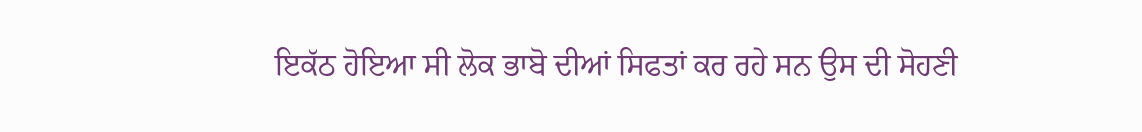ਇਕੱਠ ਹੋਇਆ ਸੀ ਲੋਕ ਭਾਬੋ ਦੀਆਂ ਸਿਫਤਾਂ ਕਰ ਰਹੇ ਸਨ ਉਸ ਦੀ ਸੋਹਣੀ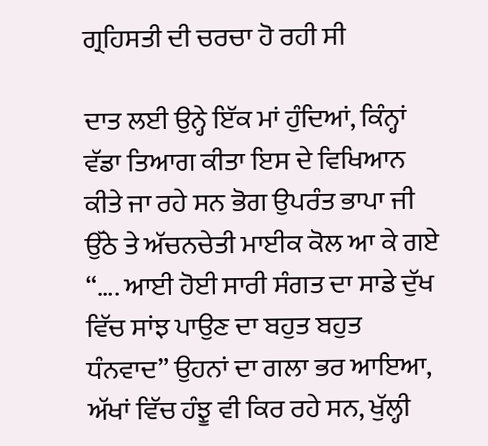ਗ੍ਰਹਿਸਤੀ ਦੀ ਚਰਚਾ ਹੋ ਰਹੀ ਸੀ

ਦਾਤ ਲਈ ਉਨ੍ਹੇ ਇੱਕ ਮਾਂ ਹੁੰਦਿਆਂ, ਕਿੰਨ੍ਹਾਂ ਵੱਡਾ ਤਿਆਗ ਕੀਤਾ ਇਸ ਦੇ ਵਿਖਿਆਨ ਕੀਤੇ ਜਾ ਰਹੇ ਸਨ ਭੋਗ ਉਪਰੰਤ ਭਾਪਾ ਜੀ ਉੱਠੇ ਤੇ ਅੱਚਨਚੇਤੀ ਮਾਈਕ ਕੋਲ ਆ ਕੇ ਗਏ “…. ਆਈ ਹੋਈ ਸਾਰੀ ਸੰਗਤ ਦਾ ਸਾਡੇ ਦੁੱਖ ਵਿੱਚ ਸਾਂਝ ਪਾਉਣ ਦਾ ਬਹੁਤ ਬਹੁਤ ਧੰਨਵਾਦ” ਉਹਨਾਂ ਦਾ ਗਲਾ ਭਰ ਆਇਆ, ਅੱਖਾਂ ਵਿੱਚ ਹੰਝੂ ਵੀ ਕਿਰ ਰਹੇ ਸਨ, ਖੁੱਲ੍ਹੀ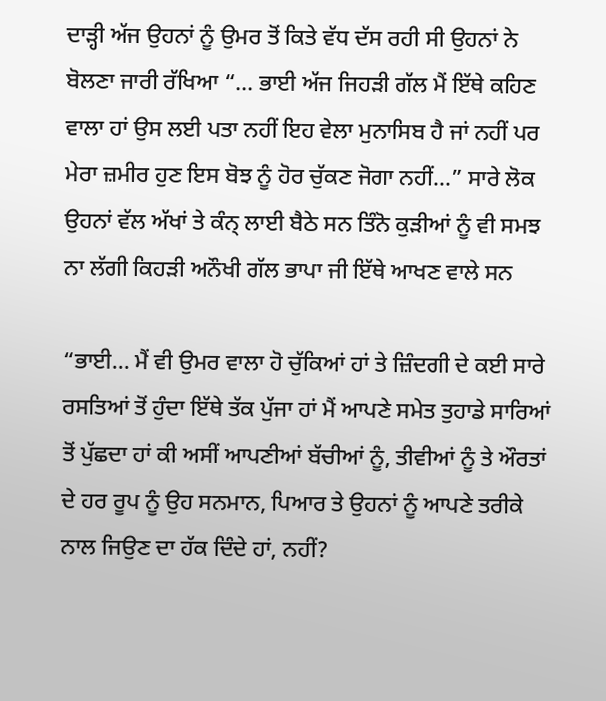ਦਾੜ੍ਹੀ ਅੱਜ ਉਹਨਾਂ ਨੂੰ ਉਮਰ ਤੋਂ ਕਿਤੇ ਵੱਧ ਦੱਸ ਰਹੀ ਸੀ ਉਹਨਾਂ ਨੇ ਬੋਲਣਾ ਜਾਰੀ ਰੱਖਿਆ “… ਭਾਈ ਅੱਜ ਜਿਹੜੀ ਗੱਲ ਮੈਂ ਇੱਥੇ ਕਹਿਣ ਵਾਲਾ ਹਾਂ ਉਸ ਲਈ ਪਤਾ ਨਹੀਂ ਇਹ ਵੇਲਾ ਮੁਨਾਸਿਬ ਹੈ ਜਾਂ ਨਹੀਂ ਪਰ ਮੇਰਾ ਜ਼ਮੀਰ ਹੁਣ ਇਸ ਬੋਝ ਨੂੰ ਹੋਰ ਚੁੱਕਣ ਜੋਗਾ ਨਹੀਂ…” ਸਾਰੇ ਲੋਕ ਉਹਨਾਂ ਵੱਲ ਅੱਖਾਂ ਤੇ ਕੰਨ੍ ਲਾਈ ਬੈਠੇ ਸਨ ਤਿੰਨੋ ਕੁੜੀਆਂ ਨੂੰ ਵੀ ਸਮਝ ਨਾ ਲੱਗੀ ਕਿਹੜੀ ਅਨੌਖੀ ਗੱਲ ਭਾਪਾ ਜੀ ਇੱਥੇ ਆਖਣ ਵਾਲੇ ਸਨ

“ਭਾਈ… ਮੈਂ ਵੀ ਉਮਰ ਵਾਲਾ ਹੋ ਚੁੱਕਿਆਂ ਹਾਂ ਤੇ ਜ਼ਿੰਦਗੀ ਦੇ ਕਈ ਸਾਰੇ ਰਸਤਿਆਂ ਤੋਂ ਹੁੰਦਾ ਇੱਥੇ ਤੱਕ ਪੁੱਜਾ ਹਾਂ ਮੈਂ ਆਪਣੇ ਸਮੇਤ ਤੁਹਾਡੇ ਸਾਰਿਆਂ ਤੋਂ ਪੁੱਛਦਾ ਹਾਂ ਕੀ ਅਸੀਂ ਆਪਣੀਆਂ ਬੱਚੀਆਂ ਨੂੰ, ਤੀਵੀਆਂ ਨੂੰ ਤੇ ਔਰਤਾਂ ਦੇ ਹਰ ਰੂਪ ਨੂੰ ਉਹ ਸਨਮਾਨ, ਪਿਆਰ ਤੇ ਉਹਨਾਂ ਨੂੰ ਆਪਣੇ ਤਰੀਕੇ ਨਾਲ ਜਿਉਣ ਦਾ ਹੱਕ ਦਿੰਦੇ ਹਾਂ, ਨਹੀਂ?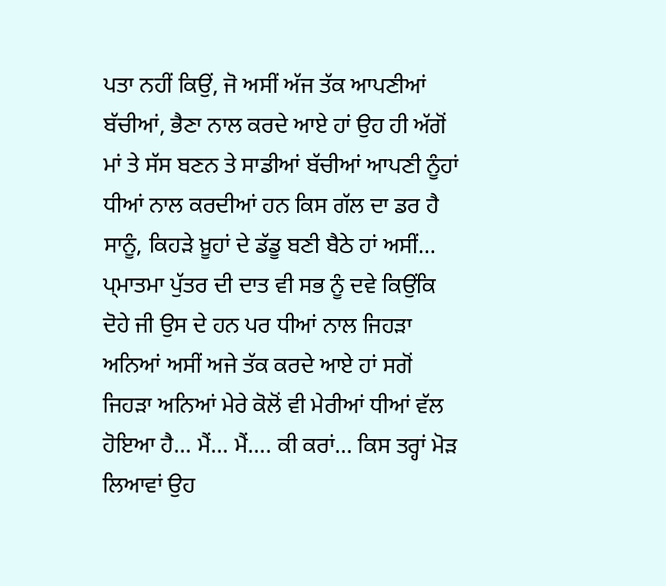ਪਤਾ ਨਹੀਂ ਕਿਉਂ, ਜੋ ਅਸੀਂ ਅੱਜ ਤੱਕ ਆਪਣੀਆਂ ਬੱਚੀਆਂ, ਭੈਣਾ ਨਾਲ ਕਰਦੇ ਆਏ ਹਾਂ ਉਹ ਹੀ ਅੱਗੋਂ ਮਾਂ ਤੇ ਸੱਸ ਬਣਨ ਤੇ ਸਾਡੀਆਂ ਬੱਚੀਆਂ ਆਪਣੀ ਨੂੰਹਾਂ ਧੀਆਂ ਨਾਲ ਕਰਦੀਆਂ ਹਨ ਕਿਸ ਗੱਲ ਦਾ ਡਰ ਹੈ ਸਾਨੂੰ, ਕਿਹੜੇ ਖ਼ੂਹਾਂ ਦੇ ਡੱਡੂ ਬਣੀ ਬੈਠੇ ਹਾਂ ਅਸੀਂ… ਪ੍ਮਾਤਮਾ ਪੁੱਤਰ ਦੀ ਦਾਤ ਵੀ ਸਭ ਨੂੰ ਦਵੇ ਕਿਉਂਕਿ ਦੋਹੇ ਜੀ ਉਸ ਦੇ ਹਨ ਪਰ ਧੀਆਂ ਨਾਲ ਜਿਹੜਾ ਅਨਿਆਂ ਅਸੀਂ ਅਜੇ ਤੱਕ ਕਰਦੇ ਆਏ ਹਾਂ ਸਗੋਂ ਜਿਹੜਾ ਅਨਿਆਂ ਮੇਰੇ ਕੋਲੋਂ ਵੀ ਮੇਰੀਆਂ ਧੀਆਂ ਵੱਲ ਹੋਇਆ ਹੈ… ਮੈਂ… ਮੈਂ…. ਕੀ ਕਰਾਂ… ਕਿਸ ਤਰ੍ਹਾਂ ਮੋੜ ਲਿਆਵਾਂ ਉਹ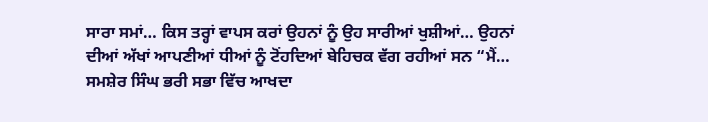ਸਾਰਾ ਸਮਾਂ… ਕਿਸ ਤਰ੍ਹਾਂ ਵਾਪਸ ਕਰਾਂ ਉਹਨਾਂ ਨੂੰ ਉਹ ਸਾਰੀਆਂ ਖੁਸ਼ੀਆਂ… ਉਹਨਾਂ ਦੀਆਂ ਅੱਖਾਂ ਆਪਣੀਆਂ ਧੀਆਂ ਨੂੰ ਟੋਂਹਦਿਆਂ ਬੇਹਿਚਕ ਵੱਗ ਰਹੀਆਂ ਸਨ “ਮੈਂ… ਸਮਸ਼ੇਰ ਸਿੰਘ ਭਰੀ ਸਭਾ ਵਿੱਚ ਆਖਦਾ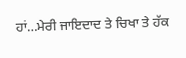ਹਾਂ…ਮੇਰੀ ਜਾਇਦਾਦ ਤੇ ਚਿਖਾ ਤੇ ਹੱਕ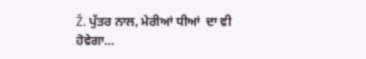Ž. ਪੁੱਤਰ ਨਾਲ, ਮੇਰੀਆਂ ਧੀਆਂ  ਦਾ ਵੀ ਹੋਵੇਗਾ…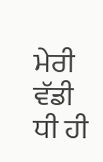ਮੇਰੀ ਵੱਡੀ ਧੀ ਹੀ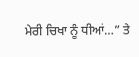ਮੇਰੀ ਚਿਖਾ ਨੂੰ ਧੀਆਂ…” ਤੇ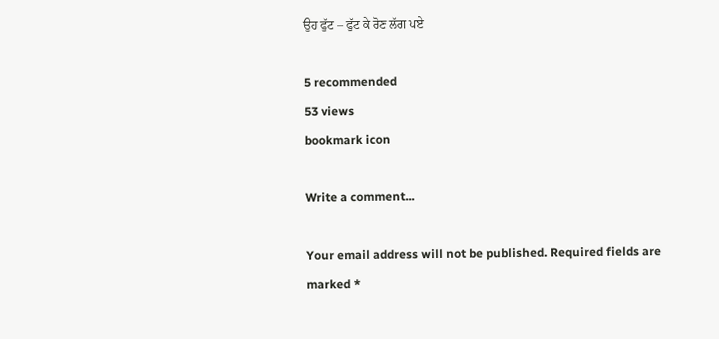ਉਹ ਫੁੱਟ – ਫੁੱਟ ਕੇ ਰੋਣ ਲੱਗ ਪਏ

5 recommended
53 views
bookmark icon

Write a comment...

Your email address will not be published. Required fields are marked *